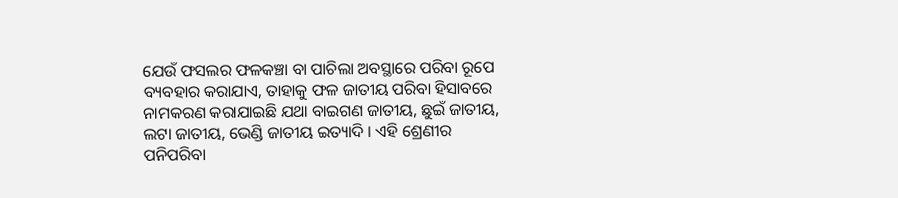ଯେଉଁ ଫସଲର ଫଳକଞ୍ଚା ବା ପାଚିଲା ଅବସ୍ଥାରେ ପରିବା ରୂପେ ବ୍ୟବହାର କରାଯାଏ, ତାହାକୁ ଫଳ ଜାତୀୟ ପରିବା ହିସାବରେ ନାମକରଣ କରାଯାଇଛି ଯଥା ବାଇଗଣ ଜାତୀୟ, ଛୁଇଁ ଜାତୀୟ, ଲଟା ଜାତୀୟ, ଭେଣ୍ଡି ଜାତୀୟ ଇତ୍ୟାଦି । ଏହି ଶ୍ରେଣୀର ପନିପରିବା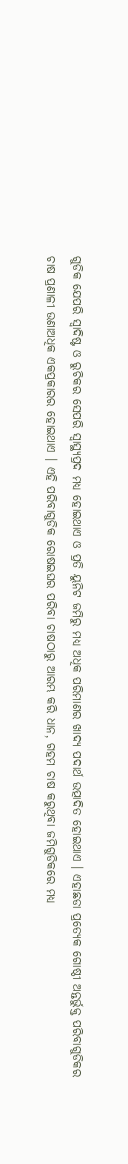ଗୁଡିକ ଯେପରି ସ୍ଵାଦିଷ୍ଟ ଓ ରୁଚିକର ସେପରି ସ୍ଵାସ୍ଥ୍ୟପ୍ରଦ ମଧ୍ୟ ହୋଇଥାଏ ଓ ପ୍ରତି ୟୁନିଟ ଜମିରୁ ମଧ୍ୟ ଅଧିକ ପରିମାଣର ଖାଦ୍ୟ ପଦାର୍ଥ ଉତ୍ପାଦିତ ହୋଇଥାଏ । ଏହାଛଡା ପ୍ରତ୍ୟେକ ଗୋଷ୍ଠୀ ଅନ୍ତର୍ଭୁକ୍ତ ପରିବାଗୁଡିକର ଚାଷ ପ୍ରଣାଳୀ ଉଣାଅଧିକ ଏକପ୍ରକାରର ହୋଇଥାଏ । ଏହି ପରିବାଗୁଡିକ ରୋଷଇଘର ପରିବା ଚାଷଠାରୁ ଆରମ୍ଭ କରି ଧାନ, ଗହମ ଚାଷ କରୁଥିବା ଜମିଗୁଡିକରେ ମଧ୍ୟ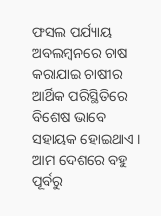ଫସଲ ପର୍ଯ୍ୟାୟ ଅବଲମ୍ବନରେ ଚାଷ କରାଯାଇ ଚାଷୀର ଆର୍ଥିକ ପରିସ୍ଥିତିରେ ବିଶେଷ ଭାବେ ସହାୟକ ହୋଇଥାଏ ।
ଆମ ଦେଶରେ ବହୁ ପୂର୍ବରୁ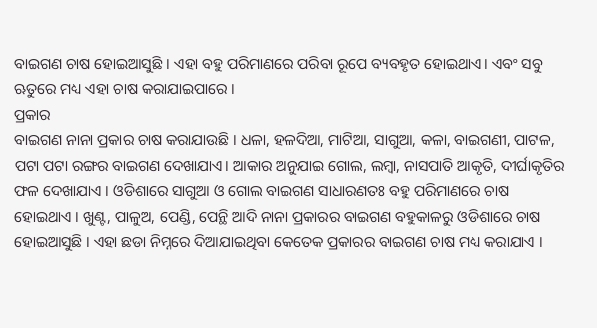ବାଇଗଣ ଚାଷ ହୋଇଆସୁଛି । ଏହା ବହୁ ପରିମାଣରେ ପରିବା ରୂପେ ବ୍ୟବହୃତ ହୋଇଥାଏ। ଏବଂ ସବୁ ଋତୁରେ ମଧ୍ୟ ଏହା ଚାଷ କରାଯାଇପାରେ ।
ପ୍ରକାର
ବାଇଗଣ ନାନା ପ୍ରକାର ଚାଷ କରାଯାଉଛି । ଧଳା, ହଳଦିଆ, ମାଟିଆ, ସାଗୁଆ, କଳା, ବାଇଗଣୀ, ପାଟଳ, ପଟା ପଟା ରଙ୍ଗର ବାଇଗଣ ଦେଖାଯାଏ। ଆକାର ଅନୁଯାଇ ଗୋଲ, ଲମ୍ବା, ନାସପାତି ଆକୃତି, ଦୀର୍ଘାକୃତିର ଫଳ ଦେଖାଯାଏ । ଓଡିଶାରେ ସାଗୁଆ ଓ ଗୋଲ ବାଇଗଣ ସାଧାରଣତଃ ବହୁ ପରିମାଣରେ ଚାଷ ହୋଇଥାଏ । ଖୁଣ୍ଟ, ପାଳୁଅ, ପେଣ୍ଡି, ପେନ୍ଥି ଆଦି ନାନା ପ୍ରକାରର ବାଇଗଣ ବହୁକାଳରୁ ଓଡିଶାରେ ଚାଷ ହୋଇଆସୁଛି । ଏହା ଛଡା ନିମ୍ନରେ ଦିଆଯାଇଥିବା କେତେକ ପ୍ରକାରର ବାଇଗଣ ଚାଷ ମଧ୍ୟ କରାଯାଏ ।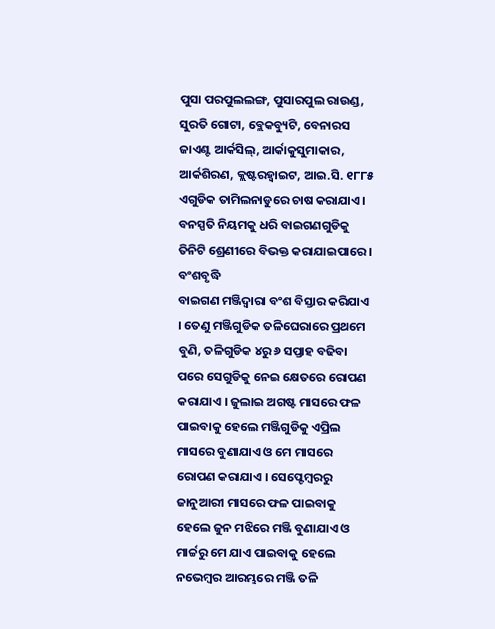ପୁସା ପରପୁଲଲଙ୍ଗ, ପୁସାରପୁଲ ରାଉଣ୍ଡ, ସୁରତି ଗୋଟା, ବ୍ଲେକବ୍ୟୁଟି, ବେନାରସ ଜାଏଣ୍ଟ ଆର୍କସିଲ୍, ଆର୍କାକୁସୁମାକାର, ଆର୍କଶିରଣ, କ୍ଲଷ୍ଟରହ୍ଵାଇଟ, ଆଇ.ସି. ୧୮୮୫ ଏଗୁଡିକ ତାମିଲନାଡୁରେ ଚାଷ କରାଯାଏ । ବନସ୍ପତି ନିୟମକୁ ଧରି ବାଇଗଣଗୁଡିକୁ ତିନିଟି ଶ୍ରେଣୀରେ ବିଭକ୍ତ କରାଯାଇପାରେ ।
ବଂଶବୃଦ୍ଧି
ବାଇଗଣ ମଞ୍ଜିଦ୍ଵାରା ବଂଶ ବିସ୍ତାର କରିଯାଏ । ତେଣୁ ମଞ୍ଜିଗୁଡିକ ତଳିଘେରାରେ ପ୍ରଥମେ ବୁଣି, ତଳିଗୁଡିକ ୪ରୁ ୬ ସପ୍ତାହ ବଢିବା ପରେ ସେଗୁଡିକୁ ନେଇ କ୍ଷେତରେ ରୋପଣ କରାଯାଏ । ଜୁଲାଇ ଅଗଷ୍ଟ ମାସରେ ଫଳ ପାଇବାକୁ ହେଲେ ମଞ୍ଜିଗୁଡିକୁ ଏପ୍ରିଲ ମାସରେ ବୁଣାଯାଏ ଓ ମେ ମାସରେ ରୋପଣ କରାଯାଏ । ସେପ୍ଟେମ୍ବରରୁ ଜାନୁଆରୀ ମାସରେ ଫଳ ପାଇବାକୁ ହେଲେ ଜୁନ ମଝିରେ ମଞ୍ଜି ବୁଣାଯାଏ ଓ ମାର୍ଚ୍ଚରୁ ମେ ଯାଏ ପାଇବାକୁ ହେଲେ ନଭେମ୍ବର ଆରମ୍ଭରେ ମଞ୍ଜି ତଳି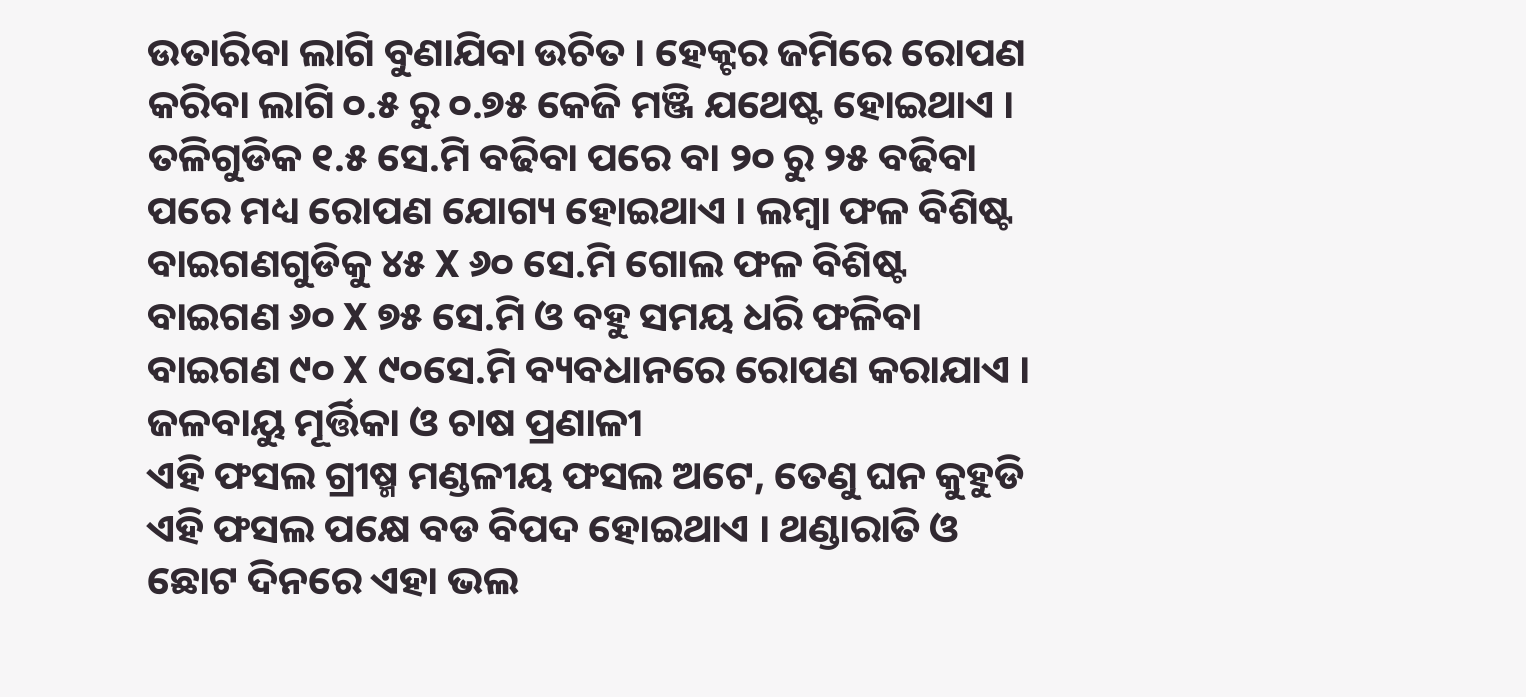ଉତାରିବା ଲାଗି ବୁଣାଯିବା ଉଚିତ । ହେକ୍ଟର ଜମିରେ ରୋପଣ କରିବା ଲାଗି ୦.୫ ରୁ ୦.୭୫ କେଜି ମଞ୍ଜି ଯଥେଷ୍ଟ ହୋଇଥାଏ । ତଳିଗୁଡିକ ୧.୫ ସେ.ମି ବଢିବା ପରେ ବା ୨୦ ରୁ ୨୫ ବଢିବା ପରେ ମଧ୍ୟ ରୋପଣ ଯୋଗ୍ୟ ହୋଇଥାଏ । ଲମ୍ବା ଫଳ ବିଶିଷ୍ଟ ବାଇଗଣଗୁଡିକୁ ୪୫ X ୬୦ ସେ.ମି ଗୋଲ ଫଳ ବିଶିଷ୍ଟ ବାଇଗଣ ୬୦ X ୭୫ ସେ.ମି ଓ ବହୁ ସମୟ ଧରି ଫଳିବା ବାଇଗଣ ୯୦ X ୯୦ସେ.ମି ବ୍ୟବଧାନରେ ରୋପଣ କରାଯାଏ ।
ଜଳବାୟୁ ମୂର୍ତ୍ତିକା ଓ ଚାଷ ପ୍ରଣାଳୀ
ଏହି ଫସଲ ଗ୍ରୀଷ୍ମ ମଣ୍ଡଳୀୟ ଫସଲ ଅଟେ, ତେଣୁ ଘନ କୁହୁଡି ଏହି ଫସଲ ପକ୍ଷେ ବଡ ବିପଦ ହୋଇଥାଏ । ଥଣ୍ଡାରାତି ଓ ଛୋଟ ଦିନରେ ଏହା ଭଲ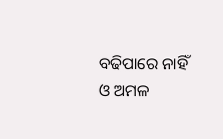ବଢିପାରେ ନାହିଁ ଓ ଅମଳ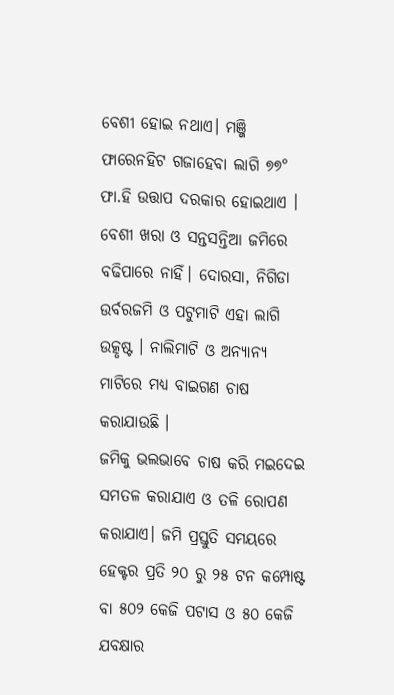ବେଶୀ ହୋଇ ନଥାଏ। ମଞ୍ଜି ଫାରେନହିଟ ଗଜାହେବା ଲାଗି ୭୭° ଫା.ହି ଉତ୍ତାପ ଦରକାର ହୋଇଥାଏ । ବେଶୀ ଖରା ଓ ସନ୍ତସନ୍ତିଆ ଜମିରେ ବଢିପାରେ ନାହିଁ। ଦୋରସା, ନିଗିଡା ଉର୍ବରଜମି ଓ ପଟୁମାଟି ଏହା ଲାଗି ଉତ୍କୃଷ୍ଟ । ନାଲିମାଟି ଓ ଅନ୍ୟାନ୍ୟ ମାଟିରେ ମଧ୍ୟ ବାଇଗଣ ଚାଷ କରାଯାଉଛି ।
ଜମିକୁ ଭଲଭାବେ ଚାଷ କରି ମଇଦେଇ ସମତଳ କରାଯାଏ ଓ ତଳି ରୋପଣ କରାଯାଏ। ଜମି ପ୍ରସ୍ତୁତି ସମୟରେ ହେକ୍ଟର ପ୍ରତି ୨୦ ରୁ ୨୫ ଟନ କମ୍ପୋଷ୍ଟ ବା ୫୦୨ କେଜି ପଟାସ ଓ ୫୦ କେଜି ଯବକ୍ଷାର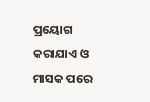ପ୍ରୟୋଗ କରାଯାଏ ଓ ମାସକ ପରେ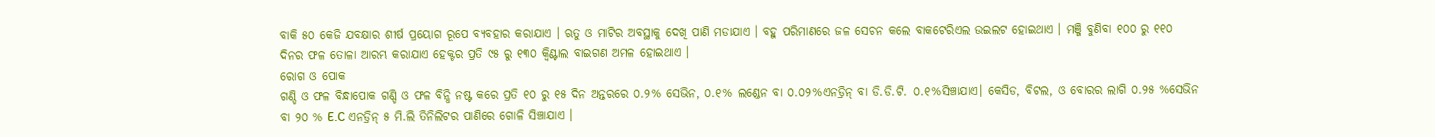ବାକି ୫୦ କେଜି ଯବକ୍ଷାର ଶୀର୍ଷ ପ୍ରୟୋଗ ରୂପେ ବ୍ୟବହାର କରାଯାଏ । ଋତୁ ଓ ମାଟିର ଅବସ୍ଥାକୁ ଦେଖି ପାଣି ମଡାଯାଏ । ବହୁ ପରିମାଣରେ ଜଳ ସେଚନ କଲେ ବାକଟେରିଏଲ ଉଇଲଟ ହୋଇଥାଏ । ମଞ୍ଜି ବୁଣିବା ୧୦୦ ରୁ ୧୧୦ ଦିନର ଫଳ ତୋଳା ଆରମ୍ଭ କରାଯାଏ ହେକ୍ଟର ପ୍ରତି ୯୫ ରୁ ୧୩୦ କ୍ଵିଣ୍ଟାଲ ବାଇଗଣ ଅମଳ ହୋଇଥାଏ ।
ରୋଗ ଓ ପୋକ
ଗଣ୍ଡି ଓ ଫଳ ବିନ୍ଧାପୋକ ଗଣ୍ଡି ଓ ଫଳ ବିନ୍ଧି ନଷ୍ଟ କରେ ପ୍ରତି ୧୦ ରୁ ୧୫ ଦିନ ଅନ୍ତରରେ ୦.୨% ସେଭିନ, ୦.୧% ଲଣ୍ଡେନ ବା ୦.୦୨%ଏନଡ୍ରିନ୍ ବା ଡି.ଡି.ଟି. ୦.୧%ସିଞ୍ଚାଯାଏ। କେସିଡ, ବିଟଲ, ଓ ବୋରର ଲାଗି ୦.୨୫ %ସେଭିନ ବା ୨୦ % E.C ଏନଡ୍ରିନ୍ ୫ ମି.ଲି ତିନିଲିଟର ପାଣିରେ ଗୋଳି ସିଞ୍ଚାଯାଏ ।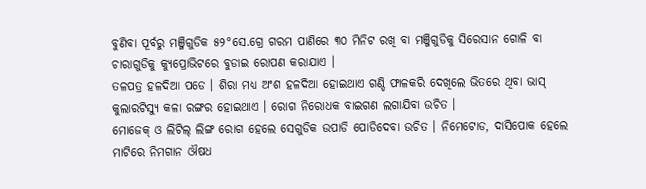ବୁଣିବା ପୂର୍ବରୁ ମଞ୍ଜିଗୁଡିକ ୫୨°ସେ.ଗ୍ରେ ଗରମ ପାଣିରେ ୩୦ ମିନିଟ ରଖି ବା ମଞ୍ଜିଗୁଡିକୁ ସିରେସାନ ଗୋଳି ବା ଚାରାଗୁଡିକୁ କ୍ୟୁପ୍ରୋଭିଟରେ ବୁଡାଇ ରୋପଣ କରାଯାଏ ।
ତଳପତ୍ର ହଳଦିଆ ପଡେ । ଶିରା ମଧ୍ୟ ଅଂଶ ହଳଦିଆ ହୋଇଥାଏ ଗଣ୍ଡି ଫାଳକରି ଦେଖିଲେ ଭିତରେ ଥିବା ଭାସ୍ କୁଲାରଟିସ୍ୟୁ କଳା ରଙ୍ଗର ହୋଇଥାଏ । ରୋଗ ନିରୋଧକ ବାଇଗଣ ଲଗାଯିବା ଉଚିତ ।
ମୋଜେକ୍ ଓ ଲିଟିଲ୍ ଲିଙ୍ଗ ରୋଗ ହେଲେ ସେଗୁଡିକ ଉପାଡି ପୋଡିଦେବା ଉଚିତ । ନିମେଟୋଡ, ଦାସିପୋକ ହେଲେ ମାଟିରେ ନିମଗାନ ଔଷଧ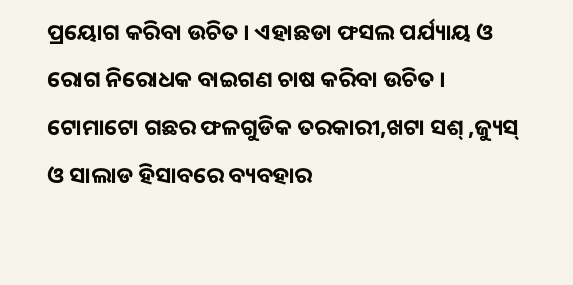ପ୍ରୟୋଗ କରିବା ଉଚିତ । ଏହାଛଡା ଫସଲ ପର୍ଯ୍ୟାୟ ଓ ରୋଗ ନିରୋଧକ ବାଇଗଣ ଚାଷ କରିବା ଉଚିତ ।
ଟୋମାଟୋ ଗଛର ଫଳଗୁଡିକ ତରକାରୀ,ଖଟା ସଶ୍ ,ଜ୍ୟୁସ୍ ଓ ସାଲାଡ ହିସାବରେ ବ୍ୟବହାର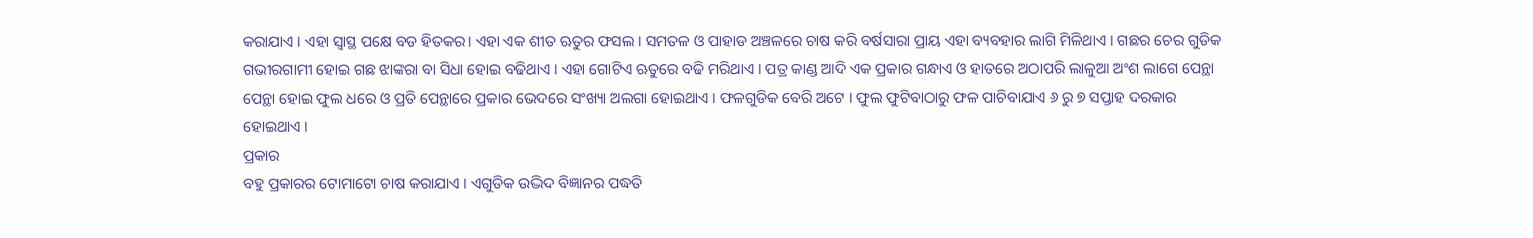କରାଯାଏ । ଏହା ସ୍ଵାସ୍ଥ ପକ୍ଷେ ବଡ ହିତକର। ଏହା ଏକ ଶୀତ ଋତୁର ଫସଲ । ସମତଳ ଓ ପାହାଡ ଅଞ୍ଚଳରେ ଚାଷ କରି ବର୍ଷସାରା ପ୍ରାୟ ଏହା ବ୍ୟବହାର ଲାଗି ମିଳିଥାଏ । ଗଛର ଚେର ଗୁଡିକ ଗଭୀରଗାମୀ ହୋଇ ଗଛ ଝାଙ୍କରା ବା ସିଧା ହୋଇ ବଢିଥାଏ । ଏହା ଗୋଟିଏ ଋତୁରେ ବଢି ମରିଥାଏ । ପତ୍ର କାଣ୍ଡ ଆଦି ଏକ ପ୍ରକାର ଗନ୍ଧାଏ ଓ ହାତରେ ଅଠାପରି ଲାଳୁଆ ଅଂଶ ଲାଗେ ପେନ୍ଥା ପେନ୍ଥା ହୋଇ ଫୁଲ ଧରେ ଓ ପ୍ରତି ପେନ୍ଥାରେ ପ୍ରକାର ଭେଦରେ ସଂଖ୍ୟା ଅଲଗା ହୋଇଥାଏ । ଫଳଗୁଡିକ ବେରି ଅଟେ । ଫୁଲ ଫୁଟିବାଠାରୁ ଫଳ ପାଚିବାଯାଏ ୬ ରୁ ୭ ସପ୍ତାହ ଦରକାର ହୋଇଥାଏ ।
ପ୍ରକାର
ବହୁ ପ୍ରକାରର ଟୋମାଟୋ ଚାଷ କରାଯାଏ । ଏଗୁଡିକ ଉଦ୍ଭିଦ ବିଜ୍ଞାନର ପଦ୍ଧତି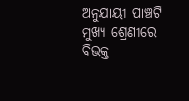ଅନୁଯାୟୀ ପାଞ୍ଚଟି ମୁଖ୍ୟ ଶ୍ରେଣୀରେ ବିଭକ୍ତ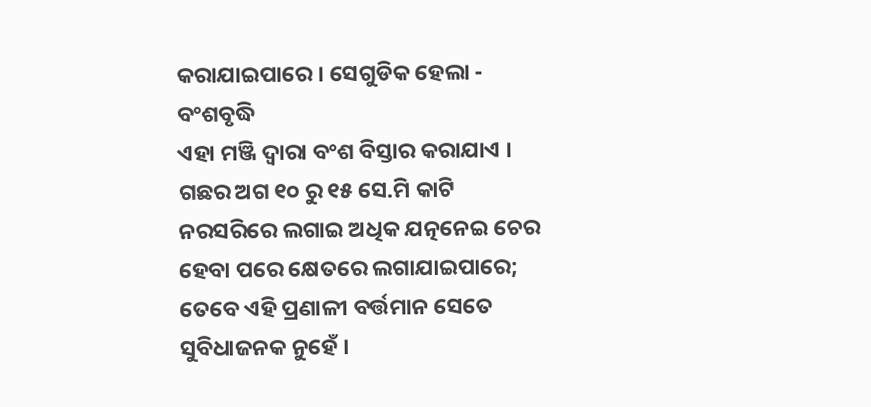କରାଯାଇପାରେ । ସେଗୁଡିକ ହେଲା -
ବଂଶବୃଦ୍ଧି
ଏହା ମଞ୍ଜି ଦ୍ଵାରା ବଂଶ ବିସ୍ତାର କରାଯାଏ । ଗଛର ଅଗ ୧୦ ରୁ ୧୫ ସେ.ମି କାଟି ନରସରିରେ ଲଗାଇ ଅଧିକ ଯତ୍ନନେଇ ଚେର ହେବା ପରେ କ୍ଷେତରେ ଲଗାଯାଇପାରେ; ତେବେ ଏହି ପ୍ରଣାଳୀ ବର୍ତ୍ତମାନ ସେତେ ସୁବିଧାଜନକ ନୁହେଁ ।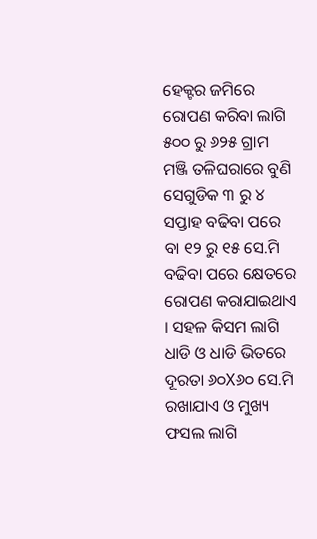ହେକ୍ଟର ଜମିରେ ରୋପଣ କରିବା ଲାଗି ୫୦୦ ରୁ ୬୨୫ ଗ୍ରାମ ମଞ୍ଜି ତଳିଘରାରେ ବୁଣି ସେଗୁଡିକ ୩ ରୁ ୪ ସପ୍ତାହ ବଢିବା ପରେ ବା ୧୨ ରୁ ୧୫ ସେ.ମି ବଢିବା ପରେ କ୍ଷେତରେ ରୋପଣ କରାଯାଇଥାଏ । ସହଳ କିସମ ଲାଗି ଧାଡି ଓ ଧାଡି ଭିତରେ ଦୂରତା ୬୦X୬୦ ସେ.ମି ରଖାଯାଏ ଓ ମୁଖ୍ୟ ଫସଲ ଲାଗି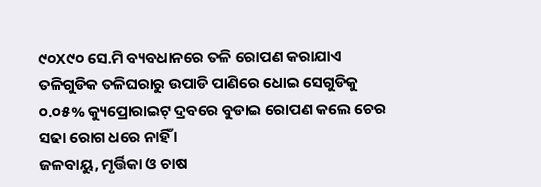୯୦X୯୦ ସେ.ମି ବ୍ୟବଧାନରେ ତଳି ରୋପଣ କରାଯାଏ ତଳିଗୁଡିକ ତଳିଘରାରୁ ଉପାଡି ପାଣିରେ ଧୋଇ ସେଗୁଡିକୁ ୦.୦୫% କ୍ୟୁପ୍ରୋରାଇଟ୍ ଦ୍ରବରେ ବୁଡାଇ ରୋପଣ କଲେ ଚେର ସଢା ରୋଗ ଧରେ ନାହିଁ ।
ଜଳବାୟୁ, ମୃର୍ତ୍ତିକା ଓ ଚାଷ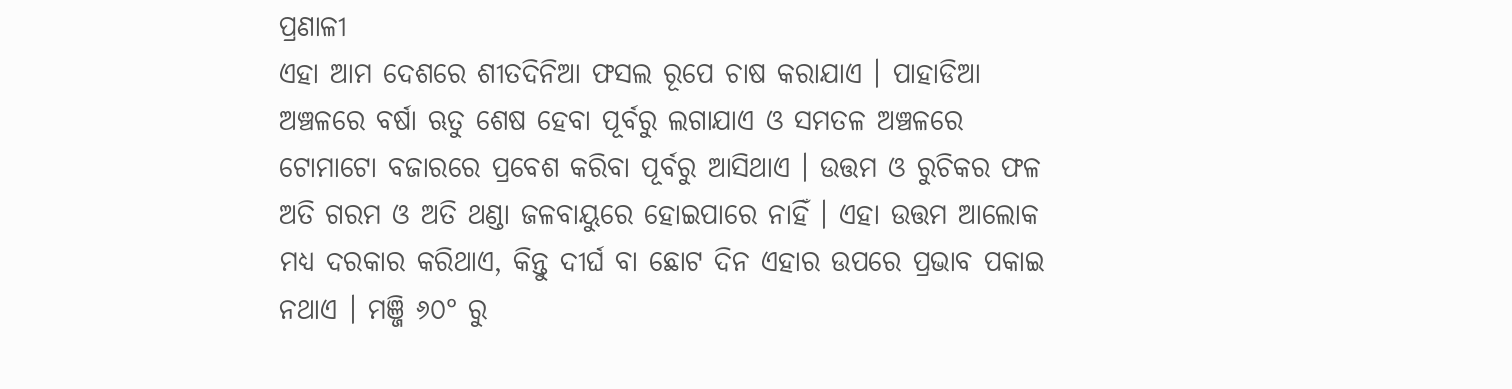ପ୍ରଣାଳୀ
ଏହା ଆମ ଦେଶରେ ଶୀତଦିନିଆ ଫସଲ ରୂପେ ଚାଷ କରାଯାଏ । ପାହାଡିଆ ଅଞ୍ଚଳରେ ବର୍ଷା ଋତୁ ଶେଷ ହେବା ପୂର୍ବରୁ ଲଗାଯାଏ ଓ ସମତଳ ଅଞ୍ଚଳରେ ଟୋମାଟୋ ବଜାରରେ ପ୍ରବେଶ କରିବା ପୂର୍ବରୁ ଆସିଥାଏ । ଉତ୍ତମ ଓ ରୁଚିକର ଫଳ ଅତି ଗରମ ଓ ଅତି ଥଣ୍ଡା ଜଳବାୟୁରେ ହୋଇପାରେ ନାହିଁ । ଏହା ଉତ୍ତମ ଆଲୋକ ମଧ୍ୟ ଦରକାର କରିଥାଏ, କିନ୍ତୁ ଦୀର୍ଘ ବା ଛୋଟ ଦିନ ଏହାର ଉପରେ ପ୍ରଭାବ ପକାଇ ନଥାଏ । ମଞ୍ଜି ୬୦° ରୁ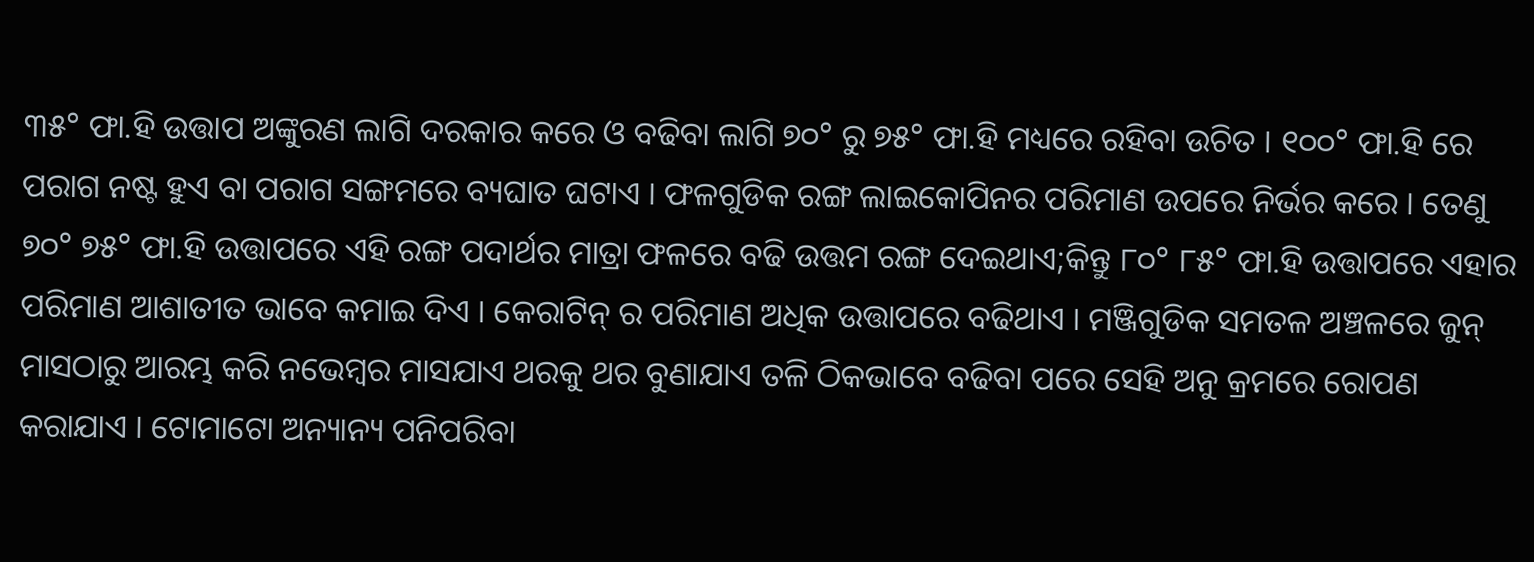୩୫° ଫା.ହି ଉତ୍ତାପ ଅଙ୍କୁରଣ ଲାଗି ଦରକାର କରେ ଓ ବଢିବା ଲାଗି ୭୦° ରୁ ୭୫° ଫା.ହି ମଧ୍ୟରେ ରହିବା ଉଚିତ । ୧୦୦° ଫା.ହି ରେ ପରାଗ ନଷ୍ଟ ହୁଏ ବା ପରାଗ ସଙ୍ଗମରେ ବ୍ୟଘାତ ଘଟାଏ । ଫଳଗୁଡିକ ରଙ୍ଗ ଲାଇକୋପିନର ପରିମାଣ ଉପରେ ନିର୍ଭର କରେ । ତେଣୁ ୭୦° ୭୫° ଫା.ହି ଉତ୍ତାପରେ ଏହି ରଙ୍ଗ ପଦାର୍ଥର ମାତ୍ରା ଫଳରେ ବଢି ଉତ୍ତମ ରଙ୍ଗ ଦେଇଥାଏ;କିନ୍ତୁ ୮୦° ୮୫° ଫା.ହି ଉତ୍ତାପରେ ଏହାର ପରିମାଣ ଆଶାତୀତ ଭାବେ କମାଇ ଦିଏ । କେରାଟିନ୍ ର ପରିମାଣ ଅଧିକ ଉତ୍ତାପରେ ବଢିଥାଏ । ମଞ୍ଜିଗୁଡିକ ସମତଳ ଅଞ୍ଚଳରେ ଜୁନ୍ ମାସଠାରୁ ଆରମ୍ଭ କରି ନଭେମ୍ବର ମାସଯାଏ ଥରକୁ ଥର ବୁଣାଯାଏ ତଳି ଠିକଭାବେ ବଢିବା ପରେ ସେହି ଅନୁ କ୍ରମରେ ରୋପଣ କରାଯାଏ । ଟୋମାଟୋ ଅନ୍ୟାନ୍ୟ ପନିପରିବା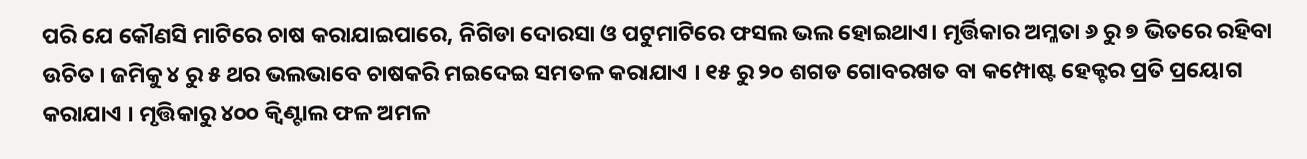ପରି ଯେ କୌଣସି ମାଟିରେ ଚାଷ କରାଯାଇପାରେ, ନିଗିଡା ଦୋରସା ଓ ପଟୁମାଟିରେ ଫସଲ ଭଲ ହୋଇଥାଏ। ମୃର୍ତ୍ତିକାର ଅମ୍ଳତା ୬ ରୁ ୭ ଭିତରେ ରହିବା ଉଚିତ । ଜମିକୁ ୪ ରୁ ୫ ଥର ଭଲଭାବେ ଚାଷକରି ମଇଦେଇ ସମତଳ କରାଯାଏ । ୧୫ ରୁ ୨୦ ଶଗଡ ଗୋବରଖତ ବା କମ୍ପୋଷ୍ଟ ହେକ୍ଟର ପ୍ରତି ପ୍ରୟୋଗ କରାଯାଏ । ମୃତ୍ତିକାରୁ ୪୦୦ କ୍ଵିଣ୍ଟାଲ ଫଳ ଅମଳ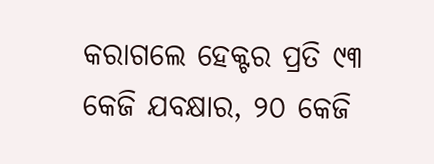କରାଗଲେ ହେକ୍ଟର ପ୍ରତି ୯୩ କେଜି ଯବକ୍ଷାର, ୨୦ କେଜି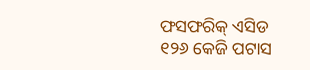ଫସଫରିକ୍ ଏସିଡ ୧୨୬ କେଜି ପଟାସ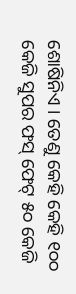ଶୋଷିନିଏ । ତେଣୁ କେହି କେହି ୧୦୦ କେଜି ସୁପର ଫସ୍ ଫେଟ୍ ୫୦ କେଜି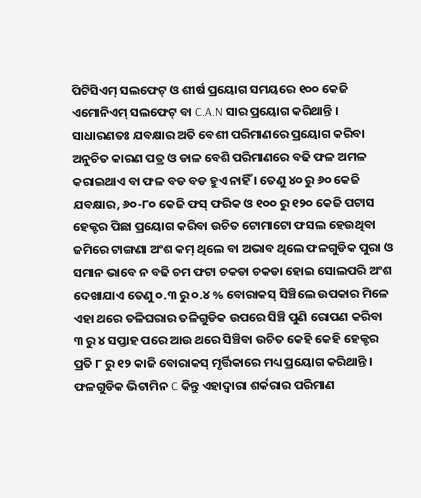ପିଟିସିଏମ୍ ସଲଫେଟ୍ ଓ ଶୀର୍ଷ ପ୍ରୟୋଗ ସମୟରେ ୧୦୦ କେଜି ଏମୋନିଏମ୍ ସଲଫେଟ୍ ବା C.A.N ସାର ପ୍ରୟୋଗ କରିଥାନ୍ତି । ସାଧାରଣତଃ ଯବକ୍ଷାର ଅତି ବେଶୀ ପରିମାଣରେ ପ୍ରୟୋଗ କରିବା ଅନୁଚିତ କାରଣ ପତ୍ର ଓ ଡାଳ ବେଶି ପରିମାଣରେ ବଢି ଫଳ ଅମଳ କରାଇଥାଏ ବା ଫଳ ବଡ ବଡ ହୁଏ ନାହିଁ । ତେଣୁ ୪୦ ରୁ ୬୦ କେଜି ଯବକ୍ଷାର, ୬୦-୮୦ କେଜି ଫସ୍ ଫରିକ ଓ ୧୦୦ ରୁ ୧୨୦ କେଜି ପଟାସ ହେକ୍ଟର ପିଛା ପ୍ରୟୋଗ କରିବା ଉଚିତ ଟୋମାଟୋ ଫସଲ ହେଉଥିବା ଜମିରେ ଟାଙ୍ଗଣା ଅଂଶ କମ୍ ଥିଲେ ବା ଅଭାବ ଥିଲେ ଫଳଗୁଡିକ ପୁରା ଓ ସମାନ ଭାବେ ନ ବଢି ଚମ ଫଟା ଚକଡା ଚକଡା ହୋଇ ସୋଲପରି ଅଂଶ ଦେଖାଯାଏ ତେଣୁ ୦.୩ ରୁ ୦.୪ % ବୋରାକସ୍ ସିଞ୍ଚିଲେ ଉପକାର ମିଳେ ଏହା ଥରେ ତଳିଘରାର ତଳିଗୁଡିକ ଉପରେ ସିଞ୍ଚି ପୁଣି ରୋପଣ କରିବା ୩ ରୁ ୪ ସପ୍ତାହ ପରେ ଆଉ ଥରେ ସିଞ୍ଚିବା ଉଚିତ କେହି କେହି ହେକ୍ଟର ପ୍ରତି ୮ ରୁ ୧୨ କାଜି ବୋରାକସ୍ ମୃର୍ତ୍ତିକାରେ ମଧ୍ୟ ପ୍ରୟୋଗ କରିଥାନ୍ତି । ଫଳଗୁଡିକ ଭିଟାମିନ C କିନ୍ତୁ ଏହାଦ୍ଵାରା ଶର୍କରାର ପରିମାଣ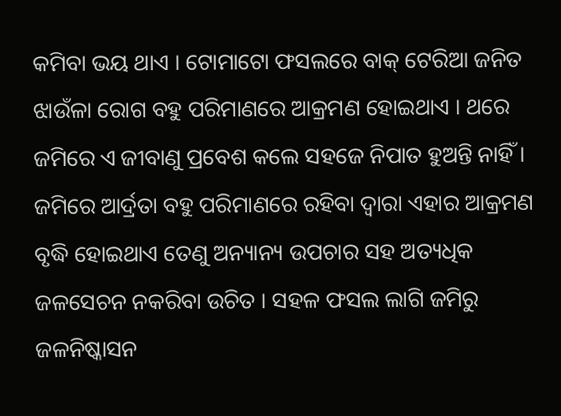କମିବା ଭୟ ଥାଏ । ଟୋମାଟୋ ଫସଲରେ ବାକ୍ ଟେରିଆ ଜନିତ ଝାଉଁଳା ରୋଗ ବହୁ ପରିମାଣରେ ଆକ୍ରମଣ ହୋଇଥାଏ । ଥରେ ଜମିରେ ଏ ଜୀବାଣୁ ପ୍ରବେଶ କଲେ ସହଜେ ନିପାତ ହୁଅନ୍ତି ନାହିଁ । ଜମିରେ ଆର୍ଦ୍ରତା ବହୁ ପରିମାଣରେ ରହିବା ଦ୍ଵାରା ଏହାର ଆକ୍ରମଣ ବୃଦ୍ଧି ହୋଇଥାଏ ତେଣୁ ଅନ୍ୟାନ୍ୟ ଉପଚାର ସହ ଅତ୍ୟଧିକ ଜଳସେଚନ ନକରିବା ଉଚିତ । ସହଳ ଫସଲ ଲାଗି ଜମିରୁ ଜଳନିଷ୍କାସନ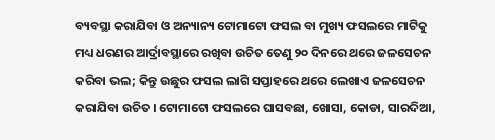ବ୍ୟବସ୍ଥା କରାଯିବା ଓ ଅନ୍ୟାନ୍ୟ ଟୋମାଟୋ ଫସଲ ବା ମୁଖ୍ୟ ଫସଲରେ ମାଟିକୁ ମଧ୍ୟ ଧରଣର ଆର୍ଦ୍ରାବସ୍ଥାରେ ରଖିବା ଉଚିତ ତେଣୁ ୨୦ ଦିନରେ ଥରେ ଜଳସେଚନ କରିବା ଭଲ; କିନ୍ତୁ ଉଛୁର ଫସଲ ଲାଗି ସପ୍ତାହରେ ଥରେ ଲେଖାଏ ଜଳସେଚନ କରାଯିବା ଉଚିତ । ଟୋମାଟୋ ଫସଲରେ ଘାସବଛା, ଖୋସା, କୋଡା, ସାରଦିଆ,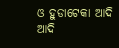ଓ ହୁଡାଟେକା ଆଦି ଆଦି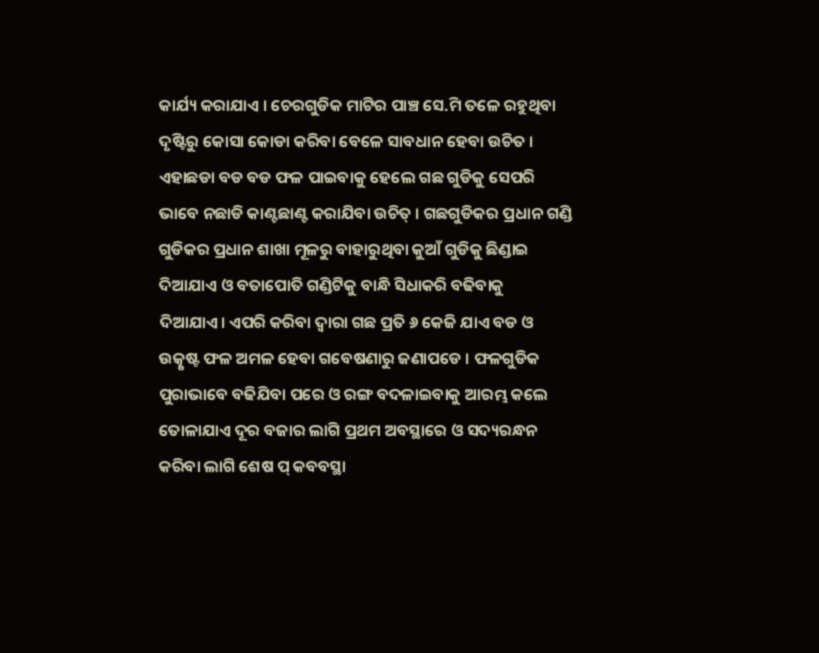କାର୍ଯ୍ୟ କରାଯାଏ । ଚେରଗୁଡିକ ମାଟିର ପାଞ୍ଚ ସେ.ମି ତଳେ ରହୁଥିବା ଦୃଷ୍ଟିରୁ କୋସା କୋଡା କରିବା ବେଳେ ସାବଧାନ ହେବା ଉଚିତ । ଏହାଛଡା ବଡ ବଡ ଫଳ ପାଇବାକୁ ହେଲେ ଗଛ ଗୁଡିକୁ ସେପରି ଭାବେ ନଛାଡି କାଣ୍ଟଛାଣ୍ଟ କରାଯିବା ଉଚିତ୍ । ଗଛଗୁଡିକର ପ୍ରଧାନ ଗଣ୍ଡି ଗୁଡିକର ପ୍ରଧାନ ଶାଖା ମୂଳରୁ ବାହାରୁଥିବା କୁଆଁ ଗୁଡିକୁ ଛିଣ୍ଡାଇ ଦିଆଯାଏ ଓ ବତାପୋତି ଗଣ୍ଡିଟିକୁ ବାନ୍ଧି ସିଧାକରି ବଢିବାକୁ ଦିଆଯାଏ। ଏପରି କରିବା ଦ୍ଵାରା ଗଛ ପ୍ରତି ୬ କେଜି ଯାଏ ବଡ ଓ ଉତ୍କୃଷ୍ଟ ଫଳ ଅମଳ ହେବା ଗବେଷଣାରୁ ଜଣାପଡେ । ଫଳଗୁଡିକ ପୁରାଭାବେ ବଢିଯିବା ପରେ ଓ ରଙ୍ଗ ବଦଳାଇବାକୁ ଆରମ୍ଭ କଲେ ତୋଳାଯାଏ ଦୂର ବଜାର ଲାଗି ପ୍ରଥମ ଅବସ୍ଥାରେ ଓ ସଦ୍ୟରନ୍ଧନ କରିବା ଲାଗି ଶେଷ ପ୍ କବବସ୍ଥା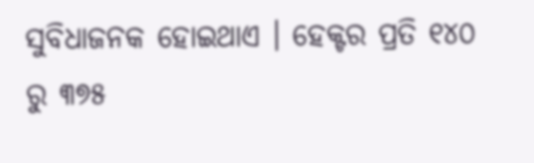ସୁବିଧାଜନକ ହୋଇଥାଏ । ହେକ୍ଟର ପ୍ରତି ୧୪୦ ରୁ ୩୭୫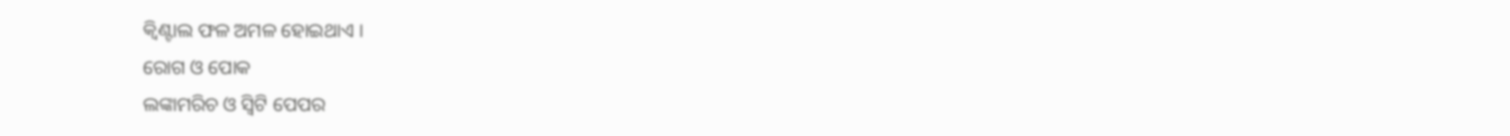କ୍ଵିଣ୍ଟାଲ ଫଳ ଅମଳ ହୋଇଥାଏ ।
ରୋଗ ଓ ପୋକ
ଲଙ୍କାମରିଚ ଓ ସ୍ଵିଟି ପେପର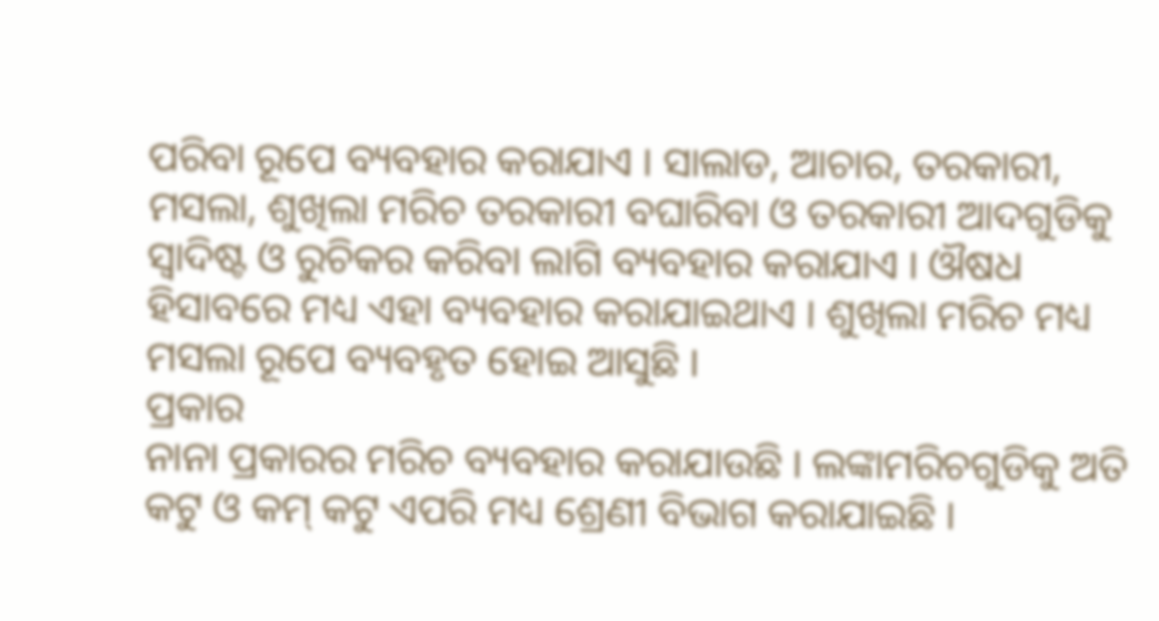ପରିବା ରୂପେ ବ୍ୟବହାର କରାଯାଏ । ସାଲାଡ, ଆଚାର, ତରକାରୀ, ମସଲା, ଶୁଖିଲା ମରିଚ ତରକାରୀ ବଘାରିବା ଓ ତରକାରୀ ଆଦଗୁଡିକୁ ସ୍ଵାଦିଷ୍ଟ ଓ ରୁଚିକର କରିବା ଲାଗି ବ୍ୟବହାର କରାଯାଏ । ଔଷଧ ହିସାବରେ ମଧ୍ୟ ଏହା ବ୍ୟବହାର କରାଯାଇଥାଏ । ଶୁଖିଲା ମରିଚ ମଧ୍ୟ ମସଲା ରୂପେ ବ୍ୟବହୃତ ହୋଇ ଆସୁଛି ।
ପ୍ରକାର
ନାନା ପ୍ରକାରର ମରିଚ ବ୍ୟବହାର କରାଯାଉଛି । ଲଙ୍କାମରିଚଗୁଡିକୁ ଅତି କଟୁ ଓ କମ୍ କଟୁ ଏପରି ମଧ୍ୟ ଶ୍ରେଣୀ ବିଭାଗ କରାଯାଇଛି ।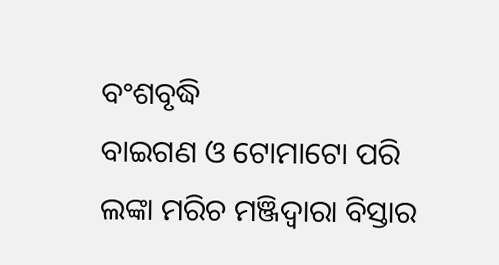ବଂଶବୃଦ୍ଧି
ବାଇଗଣ ଓ ଟୋମାଟୋ ପରି ଲଙ୍କା ମରିଚ ମଞ୍ଜିଦ୍ଵାରା ବିସ୍ତାର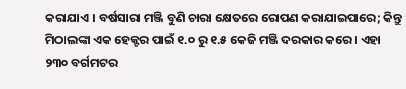କରାଯାଏ । ବର୍ଷସାରା ମଞ୍ଜି ବୁଣି ଚାରା କ୍ଷେତରେ ରୋପଣ କରାଯାଇପାରେ; କିନ୍ତୁ ମିଠାଲଙ୍କା ଏକ ହେକ୍ଟର ପାଇଁ ୧.୦ ରୁ ୧.୫ କେଜି ମଞ୍ଜି ଦରକାର କରେ । ଏହା ୨୩୦ ବର୍ଗମଟର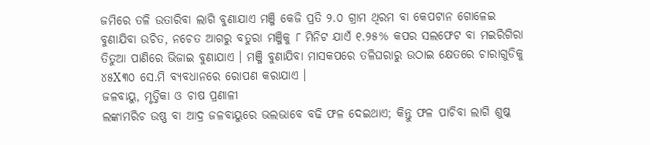ଜମିରେ ତଳି ଉତାରିବା ଲାଗି ବୁଣାଯାଏ ମଞ୍ଜି କେଜି ପ୍ରତି ୨.୦ ଗ୍ରାମ ଥିରମ ବା କେପଟାନ ଗୋଳେଇ ବୁଣାଯିବା ଉଚିତ, ନଚେତ ଆଗରୁ ବତୁରା ମଞ୍ଜିକୁ ୮ ମିନିଟ ଯାଏଁ ୧.୨୫% କପର ସଲଫେଟ ବା ମଇରିଗିରା ତିତୁଆ ପାଣିରେ ଭିଜାଇ ବୁଣାଯାଏ । ମଞ୍ଜି ବୁଣାଯିବା ମାସକପରେ ତଳିଘରାରୁ ଉଠାଇ କ୍ଷେତରେ ଚାରାଗୁଡିକୁ ୪୫X୩୦ ସେ.ମି ବ୍ୟବଧାନରେ ରୋପଣ କରାଯାଏ ।
ଜଳବାୟୁ, ମୃତ୍ତିକା ଓ ଚାଷ ପ୍ରଣାଳୀ
ଲଙ୍କାମରିଚ ଉଷ୍ଣ ବା ଆଦ୍ର ଜଳବାୟୁରେ ଭଲଭାବେ ବଢି ଫଳ ଦେଇଥାଏ; କିନ୍ତୁ ଫଳ ପାଚିବା ଲାଗି ଶୁଷ୍କ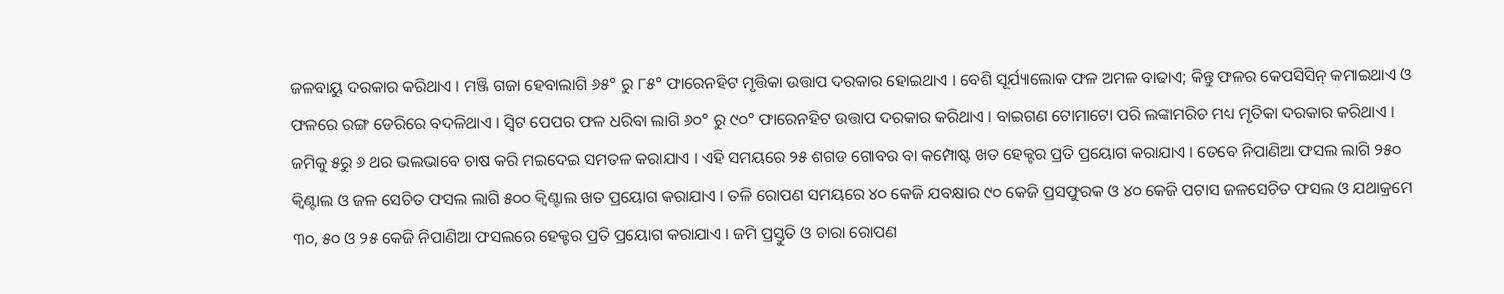ଜଳବାୟୁ ଦରକାର କରିଥାଏ । ମଞ୍ଜି ଗଜା ହେବାଲାଗି ୬୫° ରୁ ୮୫° ଫାରେନହିଟ ମୃତ୍ତିକା ଉତ୍ତାପ ଦରକାର ହୋଇଥାଏ । ବେଶି ସୂର୍ଯ୍ୟାଲୋକ ଫଳ ଅମଳ ବାଢାଏ; କିନ୍ତୁ ଫଳର କେପସିସିନ୍ କମାଇଥାଏ ଓ ଫଳରେ ରଙ୍ଗ ଡେରିରେ ବଦଳିଥାଏ । ସ୍ଵିଟ ପେପର ଫଳ ଧରିବା ଲାଗି ୬୦° ରୁ ୯୦° ଫାରେନହିଟ ଉତ୍ତାପ ଦରକାର କରିଥାଏ । ବାଇଗଣ ଟୋମାଟୋ ପରି ଲଙ୍କାମରିଚ ମଧ୍ୟ ମୃତିକା ଦରକାର କରିଥାଏ । ଜମିକୁ ୫ରୁ ୬ ଥର ଭଲଭାବେ ଚାଷ କରି ମଇଦେଇ ସମତଳ କରାଯାଏ । ଏହି ସମୟରେ ୨୫ ଶଗଡ ଗୋବର ବା କମ୍ପୋଷ୍ଟ ଖତ ହେକ୍ଟର ପ୍ରତି ପ୍ରୟୋଗ କରାଯାଏ । ତେବେ ନିପାଣିଆ ଫସଲ ଲାଗି ୨୫୦ କ୍ଵିଣ୍ଟାଲ ଓ ଜଳ ସେଚିତ ଫସଲ ଲାଗି ୫୦୦ କ୍ଵିଣ୍ଟାଲ ଖତ ପ୍ରୟୋଗ କରାଯାଏ । ତଳି ରୋପଣ ସମୟରେ ୪୦ କେଜି ଯବକ୍ଷାର ୯୦ କେଜି ପ୍ରସଫୁରକ ଓ ୪୦ କେଜି ପଟାସ ଜଳସେଚିତ ଫସଲ ଓ ଯଥାକ୍ରମେ ୩୦, ୫୦ ଓ ୨୫ କେଜି ନିପାଣିଆ ଫସଲରେ ହେକ୍ଟର ପ୍ରତି ପ୍ରୟୋଗ କରାଯାଏ । ଜମି ପ୍ରସ୍ତୁତି ଓ ଚାରା ରୋପଣ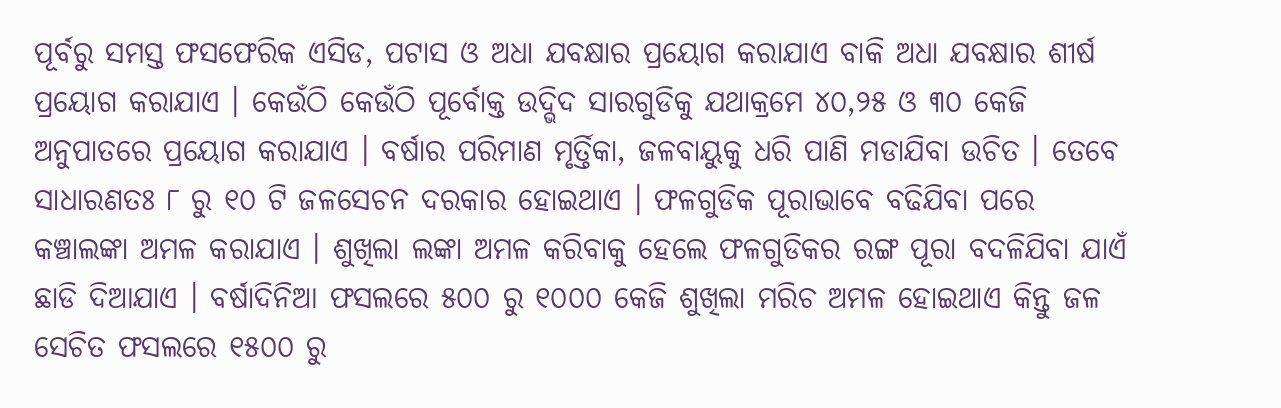ପୂର୍ବରୁ ସମସ୍ତ ଫସଫେରିକ ଏସିଡ, ପଟାସ ଓ ଅଧା ଯବକ୍ଷାର ପ୍ରୟୋଗ କରାଯାଏ ବାକି ଅଧା ଯବକ୍ଷାର ଶୀର୍ଷ ପ୍ରୟୋଗ କରାଯାଏ । କେଉଁଠି କେଉଁଠି ପୂର୍ବୋକ୍ତ ଉଦ୍ଭିଦ ସାରଗୁଡିକୁ ଯଥାକ୍ରମେ ୪୦,୨୫ ଓ ୩୦ କେଜି ଅନୁପାତରେ ପ୍ରୟୋଗ କରାଯାଏ । ବର୍ଷାର ପରିମାଣ ମୃର୍ତ୍ତିକା, ଜଳବାୟୁକୁ ଧରି ପାଣି ମଡାଯିବା ଉଚିତ । ତେବେ ସାଧାରଣତଃ ୮ ରୁ ୧୦ ଟି ଜଳସେଚନ ଦରକାର ହୋଇଥାଏ । ଫଳଗୁଡିକ ପୂରାଭାବେ ବଢିଯିବା ପରେ କଞ୍ଚାଲଙ୍କା ଅମଳ କରାଯାଏ । ଶୁଖିଲା ଲଙ୍କା ଅମଳ କରିବାକୁ ହେଲେ ଫଳଗୁଡିକର ରଙ୍ଗ ପୂରା ବଦଳିଯିବା ଯାଏଁ ଛାଡି ଦିଆଯାଏ । ବର୍ଷାଦିନିଆ ଫସଲରେ ୫୦୦ ରୁ ୧୦୦୦ କେଜି ଶୁଖିଲା ମରିଚ ଅମଳ ହୋଇଥାଏ କିନ୍ତୁ ଜଳ ସେଚିତ ଫସଲରେ ୧୫୦୦ ରୁ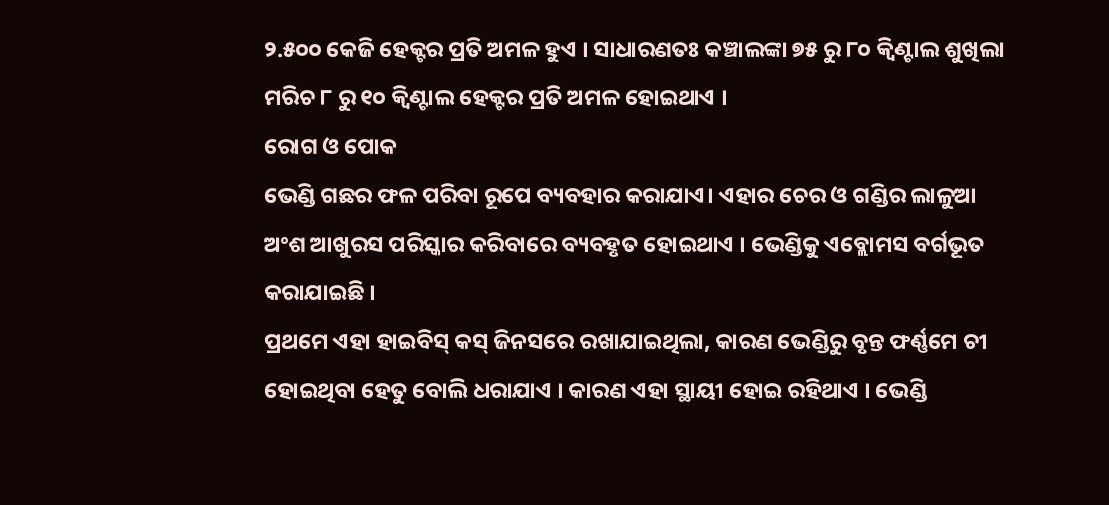୨.୫୦୦ କେଜି ହେକ୍ଟର ପ୍ରତି ଅମଳ ହୁଏ । ସାଧାରଣତଃ କଞ୍ଚାଲଙ୍କା ୭୫ ରୁ ୮୦ କ୍ଵିଣ୍ଟାଲ ଶୁଖିଲା ମରିଚ ୮ ରୁ ୧୦ କ୍ଵିଣ୍ଟାଲ ହେକ୍ଟର ପ୍ରତି ଅମଳ ହୋଇଥାଏ ।
ରୋଗ ଓ ପୋକ
ଭେଣ୍ଡି ଗଛର ଫଳ ପରିବା ରୂପେ ବ୍ୟବହାର କରାଯାଏ। ଏହାର ଚେର ଓ ଗଣ୍ଡିର ଲାଳୁଆ ଅଂଶ ଆଖୁରସ ପରିସ୍କାର କରିବାରେ ବ୍ୟବହୃତ ହୋଇଥାଏ । ଭେଣ୍ଡିକୁ ଏବ୍ଲୋମସ ବର୍ଗଭୂତ କରାଯାଇଛି ।
ପ୍ରଥମେ ଏହା ହାଇବିସ୍ କସ୍ ଜିନସରେ ରଖାଯାଇଥିଲା, କାରଣ ଭେଣ୍ଡିରୁ ବୃନ୍ତ ଫର୍ଣ୍ଣମେ ଚୀ ହୋଇଥିବା ହେତୁ ବୋଲି ଧରାଯାଏ । କାରଣ ଏହା ସ୍ଥାୟୀ ହୋଇ ରହିଥାଏ । ଭେଣ୍ଡି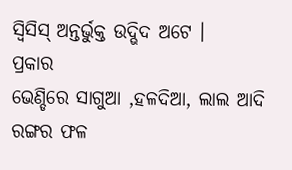ସ୍ଵିସିସ୍ ଅନ୍ତର୍ଭୁକ୍ତ ଉଦ୍ଭିଦ ଅଟେ ।
ପ୍ରକାର
ଭେଣ୍ଡିରେ ସାଗୁଆ ,ହଳଦିଆ, ଲାଲ ଆଦି ରଙ୍ଗର ଫଳ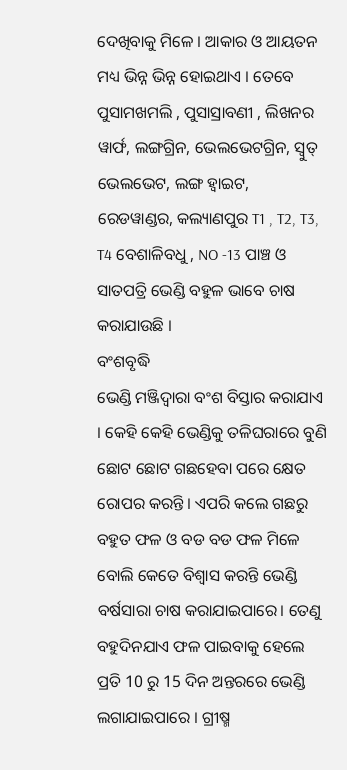ଦେଖିବାକୁ ମିଳେ । ଆକାର ଓ ଆୟତନ ମଧ୍ୟ ଭିନ୍ନ ଭିନ୍ନ ହୋଇଥାଏ । ତେବେ ପୁସାମଖମଲି , ପୁସାସ୍ରାବଣୀ , ଲିଖନର ୱାର୍ଫ, ଲଙ୍ଗଗ୍ରିନ, ଭେଲଭେଟଗ୍ରିନ, ସ୍ୱୁତ୍ ଭେଲଭେଟ, ଲଙ୍ଗ ହ୍ଵାଇଟ, ରେଡୱାଣ୍ଡର, କଲ୍ୟାଣପୁର T1 , T2, T3, T4 ବେଶାଳିବଧୁ , NO -13 ପାଞ୍ଚ ଓ ସାତପତ୍ରି ଭେଣ୍ଡି ବହୁଳ ଭାବେ ଚାଷ କରାଯାଉଛି ।
ବଂଶବୃଦ୍ଧି
ଭେଣ୍ଡି ମଞ୍ଜିଦ୍ଵାରା ବଂଶ ବିସ୍ତାର କରାଯାଏ । କେହି କେହି ଭେଣ୍ଡିକୁ ତଳିଘରାରେ ବୁଣି ଛୋଟ ଛୋଟ ଗଛହେବା ପରେ କ୍ଷେତ ରୋପର କରନ୍ତି । ଏପରି କଲେ ଗଛରୁ ବହୁତ ଫଳ ଓ ବଡ ବଡ ଫଳ ମିଳେ ବୋଲି କେତେ ବିଶ୍ଵାସ କରନ୍ତି ଭେଣ୍ଡି ବର୍ଷସାରା ଚାଷ କରାଯାଇପାରେ। ତେଣୁ ବହୁଦିନଯାଏ ଫଳ ପାଇବାକୁ ହେଲେ ପ୍ରତି 10 ରୁ 15 ଦିନ ଅନ୍ତରରେ ଭେଣ୍ଡି ଲଗାଯାଇପାରେ । ଗ୍ରୀଷ୍ମ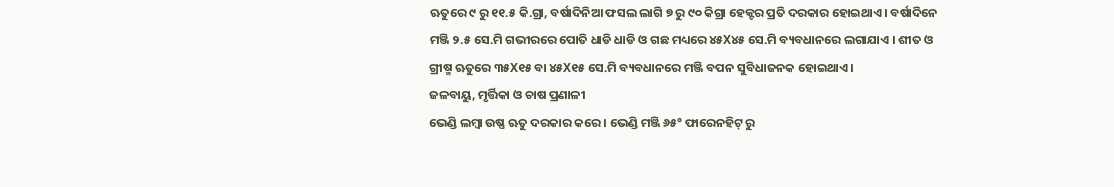ଋତୁରେ ୯ ରୁ ୧୧.୫ କି.ଗ୍ରା, ବର୍ଷାଦିନିଆ ଫସଲ ଲାଗି ୭ ରୁ ୯୦ କିଗ୍ରା ହେକ୍ଟର ପ୍ରତି ଦରକାର ହୋଇଥାଏ । ବର୍ଷାଦିନେ ମଞ୍ଜି ୨.୫ ସେ.ମି ଗଭୀରରେ ପୋତି ଧାଡି ଧାଡି ଓ ଗଛ ମଧ୍ୟରେ ୪୫X୪୫ ସେ.ମି ବ୍ୟବଧାନରେ ଲଗାଯାଏ । ଶୀତ ଓ ଗ୍ରୀଷ୍ମ ଋତୁରେ ୩୫X୧୫ ବା ୪୫X୧୫ ସେ.ମି ବ୍ୟବଧାନରେ ମଞ୍ଜି ବପନ ସୁବିଧାଜନକ ହୋଇଥାଏ ।
ଜଳବାୟୁ, ମୃର୍ତ୍ତିକା ଓ ଚାଷ ପ୍ରଣାଳୀ
ଭେଣ୍ଡି ଲମ୍ବା ଉଷ୍ଣ ଋତୁ ଦରକାର କରେ । ଭେଣ୍ଡି ମଞ୍ଜି ୬୫° ଫାରେନହିଟ୍ ରୁ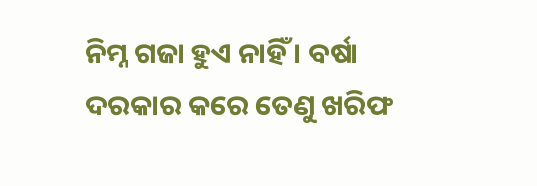ନିମ୍ନ ଗଜା ହୁଏ ନାହିଁ । ବର୍ଷା ଦରକାର କରେ ତେଣୁ ଖରିଫ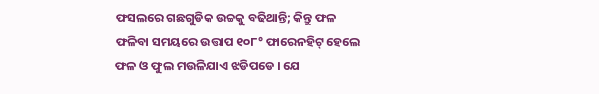ଫସଲରେ ଗଛଗୁଡିକ ଉଚ୍ଚକୁ ବଢିଥାନ୍ତି; କିନ୍ତୁ ଫଳ ଫଳିବା ସମୟରେ ଉତ୍ତାପ ୧୦୮° ଫାରେନହିଟ୍ ହେଲେ ଫଳ ଓ ଫୁଲ ମଉଳିଯାଏ ଝଡିପଡେ । ଯେ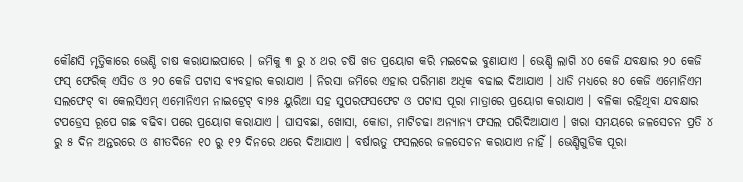କୌଣସି ମୃତ୍ତିକାରେ ଭେଣ୍ଡି ଚାଷ କରାଯାଇପାରେ । ଜମିକୁ ୩ ରୁ ୪ ଥର ଚଷି ଖତ ପ୍ରୟୋଗ କରି ମଇଦେଇ ବୁଣାଯାଏ । ଭେଣ୍ଡି ଲାଗି ୪୦ କେଜି ଯବକ୍ଷାର ୨୦ କେଜି ଫସ୍ ଫେରିକ୍ ଏସିଡ ଓ ୨୦ କେଜି ପଟାସ ବ୍ୟବହାର କରାଯାଏ । ନିରସା ଜମିରେ ଏହାର ପରିମାଣ ଅଧିକ ବଢାଇ ଦିଆଯାଏ । ଧାଡି ମଧ୍ୟରେ ୫୦ କେଜି ଏମୋନିଏମ ସଲଫେଟ୍ ବା କେଲସିଏମ୍ ଏମୋନିଏମ ନାଇଟ୍ରେଟ୍ ବା୨୫ ୟୁରିଆ ସହ ସୁପରଫସଫେଟ ଓ ପଟାସ ପୂରା ମାତ୍ରାରେ ପ୍ରୟୋଗ କରାଯାଏ । ବଳିକା ରହିଥିବା ଯବକ୍ଷାର ଟପଡ୍ରେସ ରୂପେ ଗଛ ବଢିବା ପରେ ପ୍ରୟୋଗ କରାଯାଏ । ଘାସବଛା, ଖୋସା, କୋଡା, ମାଟିଚଢା ଅନ୍ୟାନ୍ୟ ଫସଲ ପରିଦିଆଯାଏ । ଖରା ସମୟରେ ଜଳସେଚନ ପ୍ରତି ୪ ରୁ ୫ ଦିନ ଅନ୍ତରରେ ଓ ଶୀତଦିନେ ୧୦ ରୁ ୧୨ ଦିନରେ ଥରେ ଦିଆଯାଏ । ବର୍ଷାଋତୁ ଫସଲରେ ଜଳସେଚନ କରାଯାଏ ନାହିଁ । ଭେଣ୍ଡିଗୁଡିକ ପୂରା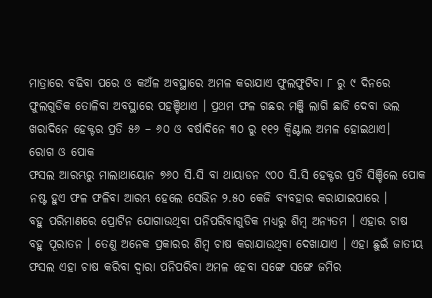ମାତ୍ରାରେ ବଢିବା ପରେ ଓ କଅଁଳ ଅବସ୍ଥାରେ ଅମଳ କରାଯାଏ ଫୁଲଫୁଟିବା ୮ ରୁ ୯ ଦିନରେ ଫୁଲଗୁଡିକ ତୋଳିବା ଅବସ୍ଥାରେ ପହଞ୍ଚିଥାଏ । ପ୍ରଥମ ଫଳ ଗଛର ମଞ୍ଜି ଲାଗି ଛାଡି ଦେବା ଭଲ ଖରାଦିନେ ହେକ୍ଟର ପ୍ରତି ୫୬ – ୬୦ ଓ ବର୍ଷାଦିନେ ୩୦ ରୁ ୧୧୨ କ୍ଵିଣ୍ଟାଲ ଅମଳ ହୋଇଥାଏ।
ରୋଗ ଓ ପୋକ
ଫସଲ ଆରମ୍ଭରୁ ମାଲାଥାୟୋନ ୭୬୦ ସି.ସି ବା ଥାୟାଡନ ୯୦୦ ସି.ସି ହେକ୍ଟର ପ୍ରତି ସିଞ୍ଚିଲେ ପୋକ ନଷ୍ଟ ହୁଏ ଫଳ ଫଳିବା ଆରମ୍ଭ ହେଲେ ସେଭିନ ୨.୫୦ କେଜି ବ୍ୟବହାର କରାଯାଇପାରେ ।
ବହୁ ପରିମାଣରେ ପ୍ରୋଟିନ ଯୋଗାଉଥିବା ପନିପରିବାଗୁଡିକ ମଧ୍ୟରୁ ଶିମ୍ବ ଅନ୍ୟତମ । ଏହାର ଚାଷ ବହୁ ପୂରାତନ । ତେଣୁ ଅନେକ ପ୍ରକାରର ଶିମ୍ବ ଚାଷ କରାଯାଉଥିବା ଦେଖାଯାଏ । ଏହା ଛୁଇଁ ଜାତୀୟ ଫସଲ ଏହା ଚାଷ କରିବା ଦ୍ଵାରା ପନିପରିବା ଅମଳ ହେବା ସଙ୍ଗେ ସଙ୍ଗେ ଜମିର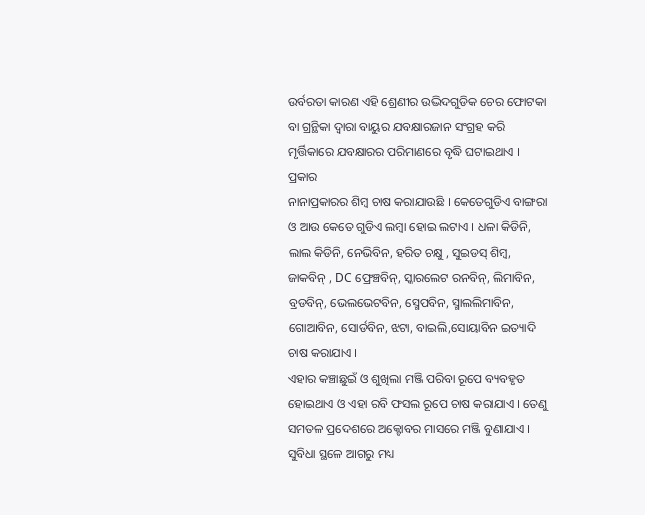ଉର୍ବରତା କାରଣ ଏହି ଶ୍ରେଣୀର ଉଦ୍ଭିଦଗୁଡିକ ଚେର ଫୋଟକା ବା ଗ୍ରନ୍ଥିକା ଦ୍ଵାରା ବାୟୁର ଯବକ୍ଷାରଜାନ ସଂଗ୍ରହ କରି ମୃର୍ତ୍ତିକାରେ ଯବକ୍ଷାରର ପରିମାଣରେ ବୃଦ୍ଧି ଘଟାଇଥାଏ ।
ପ୍ରକାର
ନାନାପ୍ରକାରର ଶିମ୍ବ ଚାଷ କରାଯାଉଛି । କେତେଗୁଡିଏ ବାଙ୍ଗରା ଓ ଆଉ କେତେ ଗୁଡିଏ ଲମ୍ବା ହୋଇ ଲଟାଏ । ଧଳା କିଡିନି, ଲାଲ କିଡିନି, ନେଭିବିନ, ହରିତ ଚକ୍ଷୁ , ସୁଇଡସ୍ ଶିମ୍ବ, ଜାକବିନ୍ , DC ଫ୍ରେଞ୍ଚବିନ୍, ସ୍କାରଲେଟ ରନବିନ୍, ଲିମାବିନ, ବ୍ରଡବିନ୍, ଭେଲଭେଟବିନ, ସ୍ମେପବିନ, ସ୍ମାଲଲିମାବିନ, ଗୋଆବିନ, ସୋର୍ଡବିନ, ଝଟା, ବାଇଲି,ସୋୟାବିନ ଇତ୍ୟାଦି ଚାଷ କରାଯାଏ ।
ଏହାର କଞ୍ଚାଛୁଇଁ ଓ ଶୁଖିଲା ମଞ୍ଜି ପରିବା ରୂପେ ବ୍ୟବହୃତ ହୋଇଥାଏ ଓ ଏହା ରବି ଫସଲ ରୂପେ ଚାଷ କରାଯାଏ । ତେଣୁ ସମତଳ ପ୍ରଦେଶରେ ଅକ୍ଟୋବର ମାସରେ ମଞ୍ଜି ବୁଣାଯାଏ । ସୁବିଧା ସ୍ଥଳେ ଆଗରୁ ମଧ୍ୟ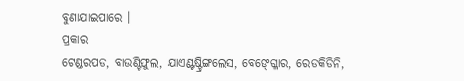ବୁଣାଯାଇପାରେ ।
ପ୍ରକାର
ଟେଣ୍ଡରପଡ, ବାଉଣ୍ଟିଫୁଲ, ଯାଏଣ୍ଟଷ୍ଟ୍ରିଙ୍ଗଲେସ, ବେଙ୍ଗ୍ଳୋର, ରେଡକିଡିନି,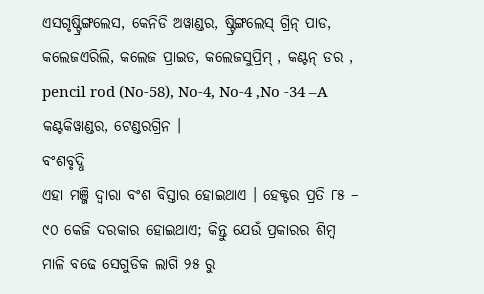ଏସଗୃଷ୍ଟ୍ରିଙ୍ଗଲେସ, କେନିଡି ଅୱାଣ୍ଡର, ଷ୍ଟ୍ରିଙ୍ଗଲେସ୍ ଗ୍ରିନ୍ ପାଡ, କଲେଜଏରିଲି, କଲେଜ ପ୍ରାଇଡ, କଲେଜସୁପ୍ରିମ୍ , କଣ୍ଟନ୍ ଡର , pencil rod (No-58), No-4, No-4 ,No -34 –A କଣ୍ଟକିୱାଣ୍ଡର, ଟେଣ୍ଡରଗ୍ରିନ ।
ବଂଶବୃଦ୍ଧି
ଏହା ମଞ୍ଜି ଦ୍ଵାରା ବଂଶ ବିସ୍ତାର ହୋଇଥାଏ । ହେକ୍ଟର ପ୍ରତି ୮୫ – ୯୦ କେଜି ଦରକାର ହୋଇଥାଏ; କିନ୍ତୁ ଯେଉଁ ପ୍ରକାରର ଶିମ୍ବ ମାଳି ବଢେ ସେଗୁଡିକ ଲାଗି ୨୫ ରୁ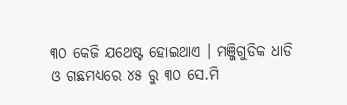୩୦ କେଜି ଯଥେଷ୍ଟ ହୋଇଥାଏ । ମଞ୍ଜିଗୁଡିକ ଧାଡି ଓ ଗଛମଧ୍ୟରେ ୪୫ ରୁ ୩୦ ସେ.ମି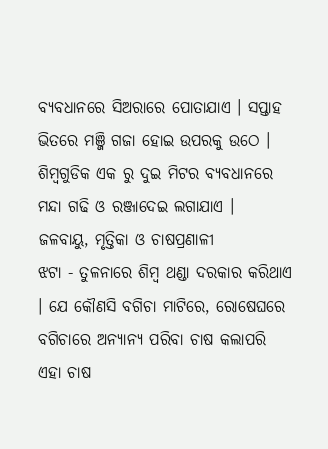ବ୍ୟବଧାନରେ ସିଅରାରେ ପୋତାଯାଏ । ସପ୍ତାହ ଭିତରେ ମଞ୍ଜି ଗଜା ହୋଇ ଉପରକୁ ଉଠେ । ଶିମ୍ବଗୁଡିକ ଏକ ରୁ ଦୁଇ ମିଟର ବ୍ୟବଧାନରେ ମନ୍ଦା ଗଢି ଓ ରଞ୍ଜାଦେଇ ଲଗାଯାଏ ।
ଜଳବାୟୁ, ମୃତ୍ତିକା ଓ ଚାଷପ୍ରଣାଳୀ
ଝଟା - ତୁଳନାରେ ଶିମ୍ବ ଥଣ୍ଡା ଦରକାର କରିଥାଏ । ଯେ କୌଣସି ବଗିଚା ମାଟିରେ, ରୋଷେଘରେ ବଗିଚାରେ ଅନ୍ୟାନ୍ୟ ପରିବା ଚାଷ କଲାପରି ଏହା ଚାଷ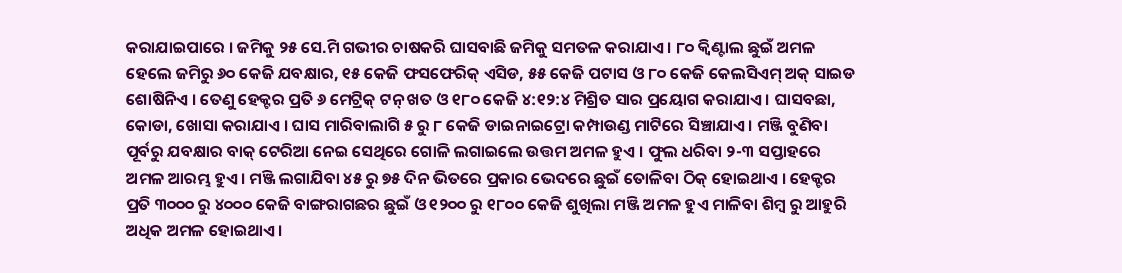କରାଯାଇପାରେ । ଜମିକୁ ୨୫ ସେ.ମି ଗଭୀର ଚାଷକରି ଘାସବାଛି ଜମିକୁ ସମତଳ କରାଯାଏ । ୮୦ କ୍ଵିଣ୍ଟାଲ ଛୁଇଁ ଅମଳ ହେଲେ ଜମିରୁ ୬୦ କେଜି ଯବକ୍ଷାର, ୧୫ କେଜି ଫସଫେରିକ୍ ଏସିଡ, ୫୫ କେଜି ପଟାସ ଓ ୮୦ କେଜି କେଲସିଏମ୍ ଅକ୍ ସାଇଡ ଶୋଷିନିଏ । ତେଣୁ ହେକ୍ଟର ପ୍ରତି ୬ ମେଟ୍ରିକ୍ ଟନ୍ ଖତ ଓ ୧୮୦ କେଜି ୪:୧୨:୪ ମିଶ୍ରିତ ସାର ପ୍ରୟୋଗ କରାଯାଏ । ଘାସବଛା, କୋଡା, ଖୋସା କରାଯାଏ । ଘାସ ମାରିବାଲାଗି ୫ ରୁ ୮ କେଜି ଡାଇନାଇଟ୍ରୋ କମ୍ପାଉଣ୍ଡ ମାଟିରେ ସିଞ୍ଚାଯାଏ । ମଞ୍ଜି ବୁଣିବା ପୂର୍ବରୁ ଯବକ୍ଷାର ବାକ୍ ଟେରିଆ ନେଇ ସେଥିରେ ଗୋଳି ଲଗାଇଲେ ଉତ୍ତମ ଅମଳ ହୁଏ । ଫୁଲ ଧରିବା ୨-୩ ସପ୍ତାହରେ ଅମଳ ଆରମ୍ଭ ହୁଏ। ମଞ୍ଜି ଲଗାଯିବା ୪୫ ରୁ ୭୫ ଦିନ ଭିତରେ ପ୍ରକାର ଭେଦରେ ଛୁଇଁ ତୋଳିବା ଠିକ୍ ହୋଇଥାଏ । ହେକ୍ଟର ପ୍ରତି ୩୦୦୦ ରୁ ୪୦୦୦ କେଜି ବାଙ୍ଗରାଗଛର ଛୁଇଁ ଓ ୧୨୦୦ ରୁ ୧୮୦୦ କେଜି ଶୁଖିଲା ମଞ୍ଜି ଅମଳ ହୁଏ ମାଳିବା ଶିମ୍ବ ରୁ ଆହୁରି ଅଧିକ ଅମଳ ହୋଇଥାଏ ।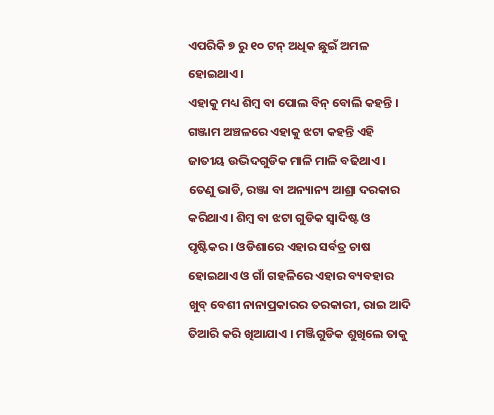ଏପରିକି ୭ ରୁ ୧୦ ଟନ୍ ଅଧିକ ଛୁଇଁ ଅମଳ ହୋଇଥାଏ ।
ଏହାକୁ ମଧ୍ୟ ଶିମ୍ବ ବା ପୋଲ ବିନ୍ ବୋଲି କହନ୍ତି । ଗଞ୍ଜାମ ଅଞ୍ଚଳରେ ଏହାକୁ ଝଟା କହନ୍ତି ଏହି ଜାତୀୟ ଉଦ୍ଭିଦଗୁଡିକ ମାଳି ମାଳି ବଢିଥାଏ । ତେଣୁ ଭାଡି, ରଞ୍ଜା ବା ଅନ୍ୟାନ୍ୟ ଆଶ୍ରା ଦରକାର କରିଥାଏ। ଶିମ୍ବ ବା ଝଟା ଗୁଡିକ ସ୍ଵାଦିଷ୍ଟ ଓ ପୃଷ୍ଟିକର । ଓଡିଶାରେ ଏହାର ସର୍ବତ୍ର ଚାଷ ହୋଇଥାଏ ଓ ଗାଁ ଗହଳିରେ ଏହାର ବ୍ୟବହାର ଖୁବ୍ ବେଶୀ ନାନାପ୍ରକାରର ତରକାରୀ, ରାଇ ଆଦି ତିଆରି କରି ଖିଆଯାଏ । ମଞ୍ଜିଗୁଡିକ ଶୁଖିଲେ ତାକୁ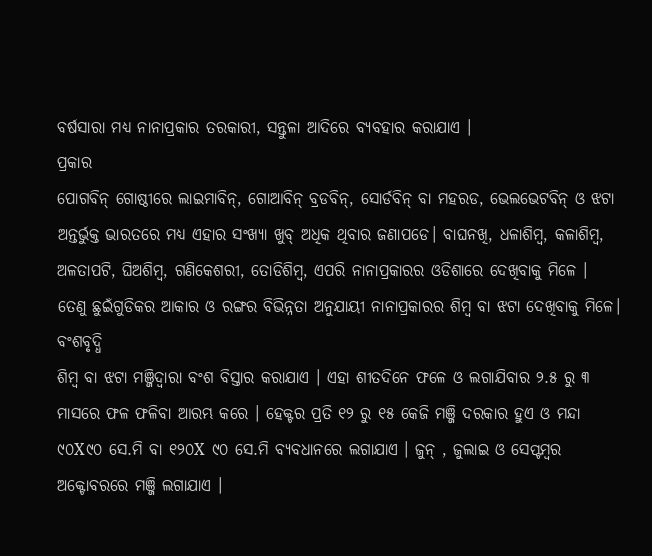ବର୍ଷସାରା ମଧ୍ୟ ନାନାପ୍ରକାର ତରକାରୀ, ସନ୍ତୁଳା ଆଦିରେ ବ୍ୟବହାର କରାଯାଏ ।
ପ୍ରକାର
ପୋଗବିନ୍ ଗୋଷ୍ଠୀରେ ଲାଇମାବିନ୍, ଗୋଆବିନ୍ ବ୍ରଡବିନ୍, ସୋର୍ଡବିନ୍ ବା ମହରଡ, ଭେଲଭେଟବିନ୍ ଓ ଝଟା ଅନ୍ତର୍ଭୁକ୍ତ ଭାରତରେ ମଧ୍ୟ ଏହାର ସଂଖ୍ୟା ଖୁବ୍ ଅଧିକ ଥିବାର ଜଣାପଡେ। ବାଘନଖି, ଧଳାଶିମ୍ବ, କଳାଶିମ୍ବ, ଅଳତାପଟି, ଘିଅଶିମ୍ବ, ଗଣିକେଶରୀ, ତୋଡିଶିମ୍ବ, ଏପରି ନାନାପ୍ରକାରର ଓଡିଶାରେ ଦେଖିବାକୁ ମିଳେ ।
ତେଣୁ ଛୁଇଁଗୁଡିକର ଆକାର ଓ ରଙ୍ଗର ବିଭିନ୍ନତା ଅନୁଯାୟୀ ନାନାପ୍ରକାରର ଶିମ୍ବ ବା ଝଟା ଦେଖିବାକୁ ମିଳେ।
ବଂଶବୃଦ୍ଧି
ଶିମ୍ବ ବା ଝଟା ମଞ୍ଜିଦ୍ଵାରା ବଂଶ ବିସ୍ତାର କରାଯାଏ । ଏହା ଶୀତଦିନେ ଫଳେ ଓ ଲଗାଯିବାର ୨.୫ ରୁ ୩ ମାସରେ ଫଳ ଫଳିବା ଆରମ୍ଭ କରେ । ହେକ୍ଟର ପ୍ରତି ୧୨ ରୁ ୧୫ କେଜି ମଞ୍ଜି ଦରକାର ହୁଏ ଓ ମନ୍ଦା ୯୦X୯୦ ସେ.ମି ବା ୧୨୦X ୯୦ ସେ.ମି ବ୍ୟବଧାନରେ ଲଗାଯାଏ । ଜୁନ୍ , ଜୁଲାଇ ଓ ସେପ୍ଟମ୍ବର ଅକ୍ଟୋବରରେ ମଞ୍ଜି ଲଗାଯାଏ ।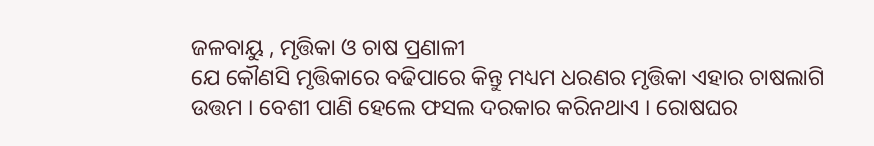ଜଳବାୟୁ , ମୃତ୍ତିକା ଓ ଚାଷ ପ୍ରଣାଳୀ
ଯେ କୌଣସି ମୃତ୍ତିକାରେ ବଢିପାରେ କିନ୍ତୁ ମଧ୍ୟମ ଧରଣର ମୃତ୍ତିକା ଏହାର ଚାଷଲାଗି ଉତ୍ତମ । ବେଶୀ ପାଣି ହେଲେ ଫସଲ ଦରକାର କରିନଥାଏ । ରୋଷଘର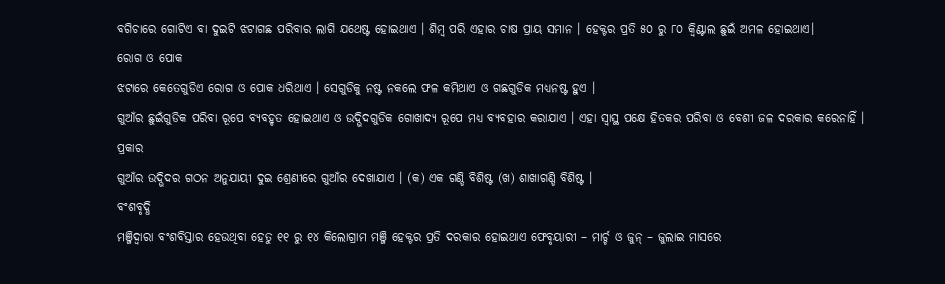ବଗିଚାରେ ଗୋଟିଏ ବା ଦୁଇଟି ଝଟାଗଛ ପରିବାର ଲାଗି ଯଥେଷ୍ଟ ହୋଇଥାଏ । ଶିମ୍ବ ପରି ଏହାର ଚାଷ ପ୍ରାୟ ସମାନ । ହେକ୍ଟର ପ୍ରତି ୫୦ ରୁ ୮୦ କ୍ଵିଣ୍ଟାଲ ଛୁଇଁ ଅମଳ ହୋଇଥାଏ।
ରୋଗ ଓ ପୋକ
ଝଟାରେ କେତେଗୁଡିଏ ରୋଗ ଓ ପୋକ ଧରିଥାଏ । ସେଗୁଡିକୁ ନଷ୍ଟ ନକଲେ ଫଳ କମିଥାଏ ଓ ଗଛଗୁଡିକ ମଧ୍ୟନଷ୍ଟ ହୁଏ ।
ଗୁଆଁର ଛୁଇଁଗୁଡିକ ପରିବା ରୂପେ ବ୍ୟବହୃତ ହୋଇଥାଏ ଓ ଉଦ୍ଭିଦଗୁଡିକ ଗୋଖାଦ୍ୟ ରୂପେ ମଧ୍ୟ ବ୍ୟବହାର କରାଯାଏ । ଏହା ସ୍ଵାସ୍ଥ ପକ୍ଷେ ହିତକର ପରିବା ଓ ବେଶୀ ଜଳ ଦରକାର କରେନାହିଁ ।
ପ୍ରକାର
ଗୁଆଁର ଉଦ୍ଭିଦର ଗଠନ ଅନୁଯାୟୀ ଦୁଇ ଶ୍ରେଣୀରେ ଗୁଆଁର ଦେଖାଯାଏ । (କ) ଏକ ଗଣ୍ଡି ବିଶିଷ୍ଟ (ଖ) ଶାଖାଗଣ୍ଡି ବିଶିଷ୍ଟ ।
ବଂଶବୃଦ୍ଧି
ମଞ୍ଜିଦ୍ୱାରା ବଂଶବିସ୍ତାର ହେଉଥିବା ହେତୁ ୧୧ ରୁ ୧୪ କିଲୋଗ୍ରାମ ମଞ୍ଜି ହେକ୍ଟର ପ୍ରତି ଦରକାର ହୋଇଥାଏ ଫେବୃୟାରୀ – ମାର୍ଚ୍ଚ ଓ ଜୁନ୍ – ଜୁଲାଇ ମାସରେ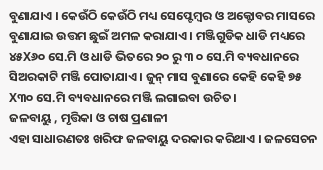ବୁଣାଯାଏ । କେଉଁଠି କେଉଁଠି ମଧ୍ୟ ସେପ୍ଟେମ୍ବର ଓ ଅକ୍ଟୋବର ମାସରେ ବୁଣାଯାଇ ଉତ୍ତମ ଛୁଇଁ ଅମଳ କରାଯାଏ । ମଞ୍ଜିଗୁଡିକ ଧାଡି ମଧ୍ୟରେ ୪୫X୬୦ ସେ.ମି ଓ ଧାଡି ଭିତରେ ୨୦ ରୁ ୩ ୦ ସେ.ମି ବ୍ୟବଧାନରେ ସିଅରକାଟି ମଞ୍ଜି ପୋତାଯାଏ । ଜୁନ୍ ମାସ ବୁଣାରେ କେହି କେହି ୭୫ X୩୦ ସେ.ମି ବ୍ୟବଧାନରେ ମଞ୍ଜି ଲଗାଇବା ଉଚିତ।
ଜଳବାୟୁ , ମୃତ୍ତିକା ଓ ଚାଷ ପ୍ରଣାଳୀ
ଏହା ସାଧାରଣତଃ ଖରିଫ ଜଳବାୟୁ ଦରକାର କରିଥାଏ । ଜଳସେଚନ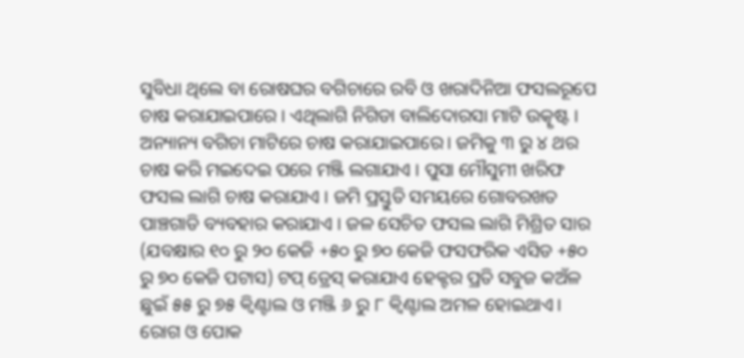ସୁବିଧା ଥିଲେ ବା ରୋଷଘର ବଗିଚାରେ ରବି ଓ ଖରାଦିନିଆ ଫସଲରୂପେ ଚାଷ କରାଯାଇପାରେ । ଏଥିଲାଗି ନିଗିଡା ବାଲିଦୋରସା ମାଟି ଉତ୍କୃଷ୍ଟ । ଅନ୍ୟାନ୍ୟ ବଗିଚା ମାଟିରେ ଚାଷ କରାଯାଇପାରେ। ଜମିକୁ ୩ ରୁ ୪ ଥର ଚାଷ କରି ମଇଦେଇ ପରେ ମଞ୍ଜି ଲଗାଯାଏ । ପୁସା ମୌସୁମୀ ଖରିଫ ଫସଲ ଲାଗି ଚାଷ କରାଯାଏ । ଜମି ପ୍ରସ୍ତୁତି ସମୟରେ ଗୋବରଖତ ପାଞ୍ଚଗାଡି ବ୍ୟବହାର କରାଯାଏ । ଜଳ ସେଚିତ ଫସଲ ଲାଗି ମିଶ୍ରିତ ସାର (ଯବକ୍ଷାର ୧୦ ରୁ ୨୦ କେଜି +୫୦ ରୁ ୭୦ କେଜି ଫସଫରିକ ଏସିଡ +୫୦ ରୁ ୭୦ କେଜି ପଟାସ) ଟପ୍ ଡ୍ରେସ୍ କରାଯାଏ ହେକ୍ଟର ପ୍ରତି ସବୁଜ କଅଁଳ ଛୁଇଁ ୫୫ ରୁ ୭୫ କ୍ଵିଣ୍ଟାଲ ଓ ମଞ୍ଜି ୬ ରୁ ୮ କ୍ଵିଣ୍ଟାଲ ଅମଳ ହୋଇଥାଏ।
ରୋଗ ଓ ପୋକ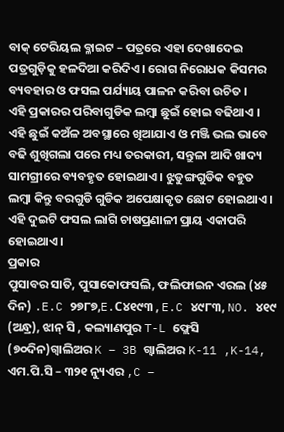ବାକ୍ ଟେରିୟଲ ବ୍ଳାଇଟ – ପତ୍ରରେ ଏହା ଦେଖାଦେଇ ପତ୍ରଗୁଡ଼ିକୁ ହଳଦିଆ କରିଦିଏ। ରୋଗ ନିରୋଧକ କିସମର ବ୍ୟବହାର ଓ ଫସଲ ପର୍ଯ୍ୟାୟ ପାଳନ କରିବା ଉଚିତ ।
ଏହି ପ୍ରକାରର ପରିବାଗୁଡିକ ଲମ୍ବା ଛୁଇଁ ହୋଇ ବଢିଥାଏ । ଏହି ଛୁଇଁ କଅଁଳ ଅବସ୍ଥାରେ ଖିଆଯାଏ ଓ ମଞ୍ଜି ଭଲ ଭାବେ ବଢି ଶୁଖିଗଲା ପରେ ମଧ୍ୟ ତରକାରୀ, ସନ୍ତୁଳା ଆଦି ଖାଦ୍ୟ ସାମଗ୍ରୀରେ ବ୍ୟବହୃତ ହୋଇଥାଏ । ଝୁଡୁଙ୍ଗଗୁଡିକ ବହୁତ ଲମ୍ବା କିନ୍ତୁ ବରଗୁଡି ଗୁଡିକ ଅପେକ୍ଷାକୃତ ଛୋଟ ହୋଇଥାଏ । ଏହି ଦୁଇଟି ଫସଲ ଲାଗି ଚାଷପ୍ରଣାଳୀ ପ୍ରାୟ ଏକାପରି ହୋଇଥାଏ ।
ପ୍ରକାର
ପୁସାବର ସାତି, ପୁସାକୋଫସଲି, ଫଲିଫାଇନ ଏରଲ (୪୫ ଦିନ) .E.C ୨୭୮୭,E.C୪୧୯୩ , E.C ୪୯୮୩, NO. ୪୧୯ (ଅନ୍ଧ୍ର), ଝାନ୍ ସି , କଲ୍ୟାଣପୁର T-L ଫ୍ଲେସି (୭୦ଦିନ)ଗ୍ଵାଲିଅର K – 3B ଗ୍ଵାଲିଅର K-11 ,K-14, ଏମ.ପି.ସି – ୩୨୧ ନ୍ୟୁଏର ,C –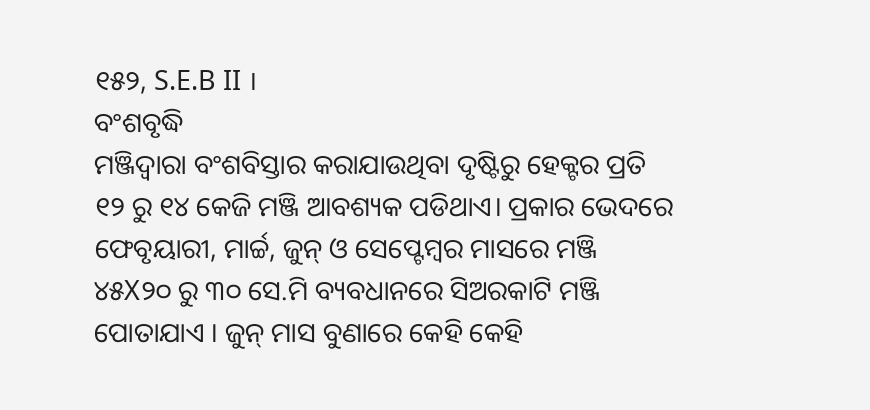୧୫୨, S.E.B II ।
ବଂଶବୃଦ୍ଧି
ମଞ୍ଜିଦ୍ୱାରା ବଂଶବିସ୍ତାର କରାଯାଉଥିବା ଦୃଷ୍ଟିରୁ ହେକ୍ଟର ପ୍ରତି ୧୨ ରୁ ୧୪ କେଜି ମଞ୍ଜି ଆବଶ୍ୟକ ପଡିଥାଏ। ପ୍ରକାର ଭେଦରେ ଫେବୃୟାରୀ, ମାର୍ଚ୍ଚ, ଜୁନ୍ ଓ ସେପ୍ଟେମ୍ବର ମାସରେ ମଞ୍ଜି ୪୫X୨୦ ରୁ ୩୦ ସେ.ମି ବ୍ୟବଧାନରେ ସିଅରକାଟି ମଞ୍ଜି ପୋତାଯାଏ । ଜୁନ୍ ମାସ ବୁଣାରେ କେହି କେହି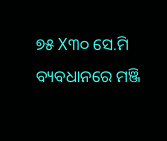୭୫ X୩୦ ସେ.ମି ବ୍ୟବଧାନରେ ମଞ୍ଜି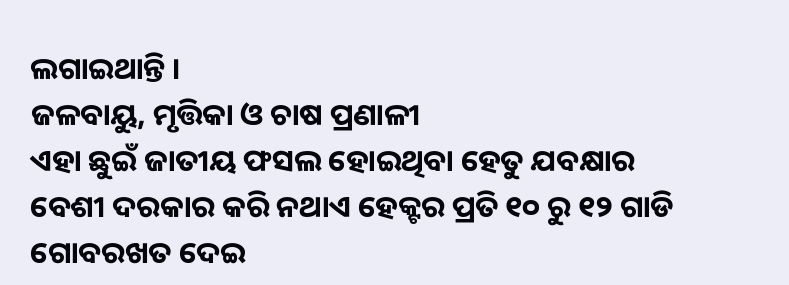ଲଗାଇଥାନ୍ତି ।
ଜଳବାୟୁ, ମୃତ୍ତିକା ଓ ଚାଷ ପ୍ରଣାଳୀ
ଏହା ଛୁଇଁ ଜାତୀୟ ଫସଲ ହୋଇଥିବା ହେତୁ ଯବକ୍ଷାର ବେଶୀ ଦରକାର କରି ନଥାଏ ହେକ୍ଟର ପ୍ରତି ୧୦ ରୁ ୧୨ ଗାଡି ଗୋବରଖତ ଦେଇ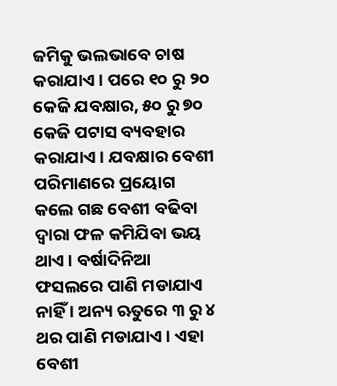ଜମିକୁ ଭଲଭାବେ ଚାଷ କରାଯାଏ । ପରେ ୧୦ ରୁ ୨୦ କେଜି ଯବକ୍ଷାର, ୫୦ ରୁ ୭୦ କେଜି ପଟାସ ବ୍ୟବହାର କରାଯାଏ । ଯବକ୍ଷାର ବେଶୀ ପରିମାଣରେ ପ୍ରୟୋଗ କଲେ ଗଛ ବେଶୀ ବଢିବା ଦ୍ଵାରା ଫଳ କମିଯିବା ଭୟ ଥାଏ । ବର୍ଷାଦିନିଆ ଫସଲରେ ପାଣି ମଡାଯାଏ ନାହିଁ । ଅନ୍ୟ ଋତୁରେ ୩ ରୁ ୪ ଥର ପାଣି ମଡାଯାଏ । ଏହା ବେଶୀ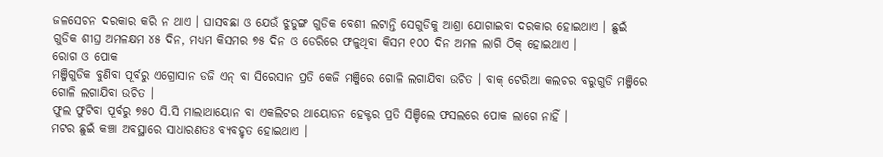ଜଳସେଚନ ଦରକାର କରି ନ ଥାଏ । ଘାସବଛା ଓ ଯେଉଁ ଝୁଡୁଙ୍ଗ ଗୁଡିକ ବେଶୀ ଲଟାନ୍ତି ସେଗୁଡିକୁ ଆଶ୍ରା ଯୋଗାଇବା ଦରକାର ହୋଇଥାଏ । ଛୁଇଁ ଗୁଡିକ ଶୀଘ୍ର ଅମଳକ୍ଷମ ୪୫ ଦିନ, ମଧ୍ୟମ କିସମର ୭୫ ଦିନ ଓ ଡେରିରେ ଫଳୁଥିବା କିସମ ୧୦୦ ଦିନ ଅମଳ ଲାଗି ଠିକ୍ ହୋଇଥାଏ ।
ରୋଗ ଓ ପୋକ
ମଞ୍ଜିଗୁଡିକ ବୁଣିବା ପୂର୍ବରୁ ଏଗ୍ରୋସାନ ଡଜି ଏନ୍ ବା ସିରେସାନ ପ୍ରତି କେଜି ମଞ୍ଜିରେ ଗୋଳି ଲଗାଯିବା ଉଚିତ । ବାକ୍ ଟେରିଆ କଲଚର ବରୁଗୁଡି ମଞ୍ଜିରେ ଗୋଳି ଲଗାଯିବା ଉଚିତ ।
ଫୁଲ ଫୁଟିବା ପୂର୍ବରୁ ୭୫୦ ସି.ସି ମାଲାଥାୟୋନ ବା ଏକଲିଟର ଥାୟୋଡନ ହେକ୍ଟର ପ୍ରତି ସିଞ୍ଚିଲେ ଫସଲରେ ପୋକ ଲାଗେ ନାହିଁ ।
ମଟର ଛୁଇଁ କଞ୍ଚା ଅବସ୍ଥାରେ ସାଧାରଣତଃ ବ୍ୟବହୃତ ହୋଇଥାଏ ।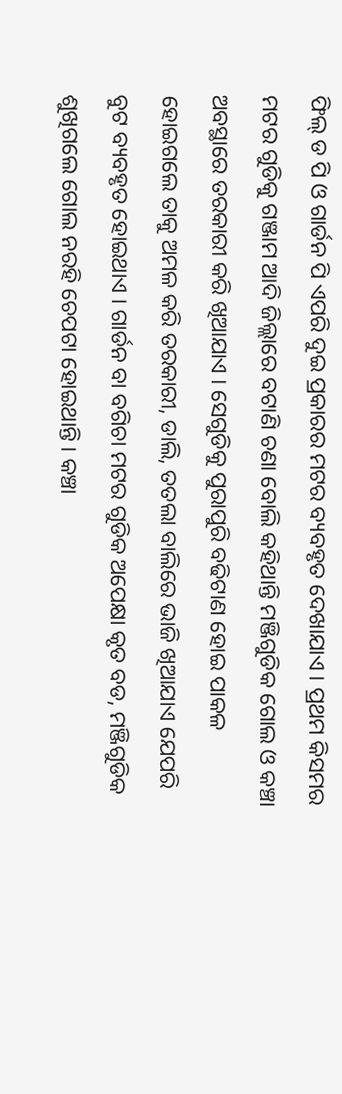ଫିଲ୍ ଡ ପି ଓ ଗାର୍ଡନ ପି ଏପରି ଦୁଇ ପ୍ରକାରର ମଟର ବ୍ୟବହୃତ ଦେଖାଯାଏ । ପ୍ରଥମ କିସମର ମଟର ଗୁଡିକୁ ଗଞ୍ଜାମ ଆଦି ଜିଲ୍ଲାରେ ବଟାଣି ଚଣା ବୋଲି କହିଥାନ୍ତି ମଞ୍ଜିଗୁଡିକ ଗୋଲ ଓ କଞ୍ଚା ଅବସ୍ଥାରେ ତରକାରୀ କରି ଖିଆଯାଏ । ସେଗୁଡିକୁ ପୁରାପୁରି ବଢିଟାଣ ହୋଇ ପାକଳ ହୋଇଗଲେ ତାକୁ ଅମଳ କରି ତରକାରୀ, ଡାଲି, ତତଲା ବାଲିରେ ଭାଜି ଖିଆଯାଏ ଯେପରି ବୁଟ ବ୍ୟବହୃତ ହୋଇଥାଏ । ଗାର୍ଡନ ବା ବଗିଚା ମଟର ଗୁଡିକ ଅପେକ୍ଷା କୃତ ବଡ, ମଞ୍ଜିଗୁଡିକ ଶୁଖିଗଲେ ଗୋଲ ନରହି ଚେପଟା ହୋଇଥାନ୍ତି । କଞ୍ଚା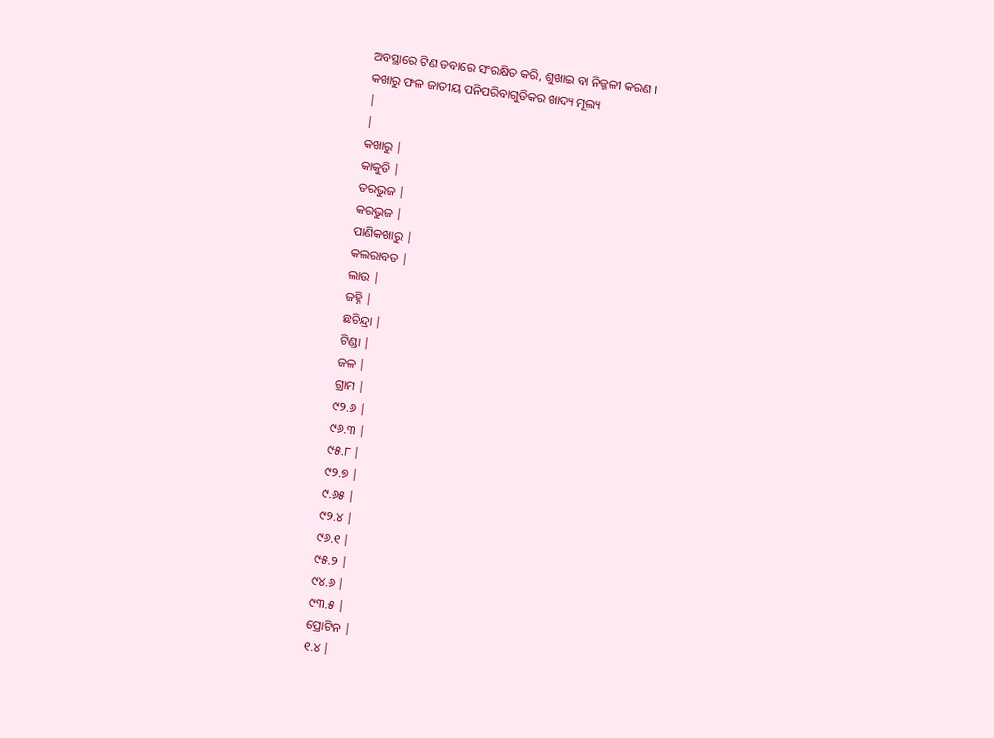ଅବସ୍ଥାରେ ଟିଣ ଡବାରେ ସଂରକ୍ଷିତ କରି, ଶୁଖାଇ ବା ନିଜ୍ଜଳୀ କରଣ ।
କଖାରୁ ଫଳ ଜାତୀୟ ପନିପରିବାଗୁଡିକର ଖାଦ୍ୟ ମୂଲ୍ୟ
|
|
କଖାରୁ |
କାକୁଡି |
ତରଭୁଜ |
କରଭୁଜ |
ପାଣିକଖାରୁ |
କଲରାବଡ |
ଲାଉ |
ଜହ୍ନି |
ଛଚିନ୍ଦ୍ରା |
ଟିଣ୍ଡା |
ଜଳ |
ଗ୍ରାମ |
୯୨.୬ |
୯୬.୩ |
୯୫.୮ |
୯୨.୭ |
୯.୬୫ |
୯୨.୪ |
୯୬.୧ |
୯୫.୨ |
୯୪.୬ |
୯୩.୫ |
ପ୍ରୋଟିନ |
୧.୪ |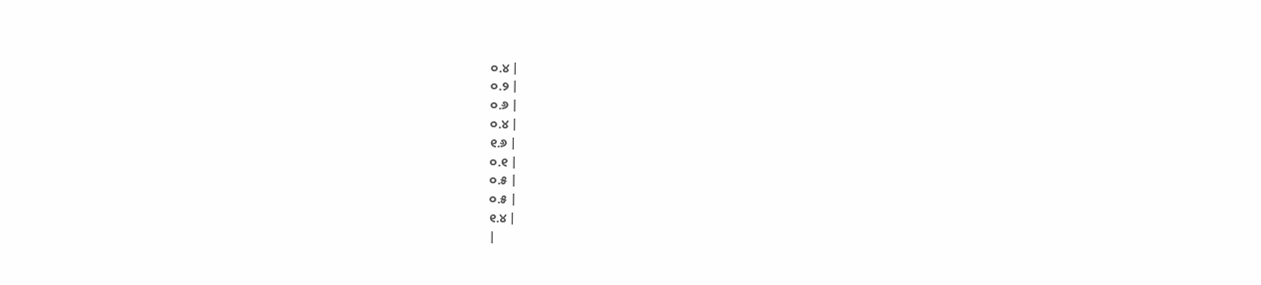୦.୪ |
୦.୨ |
୦.୬ |
୦.୪ |
୧.୬ |
୦.୧ |
୦.୫ |
୦.୫ |
୧.୪ |
|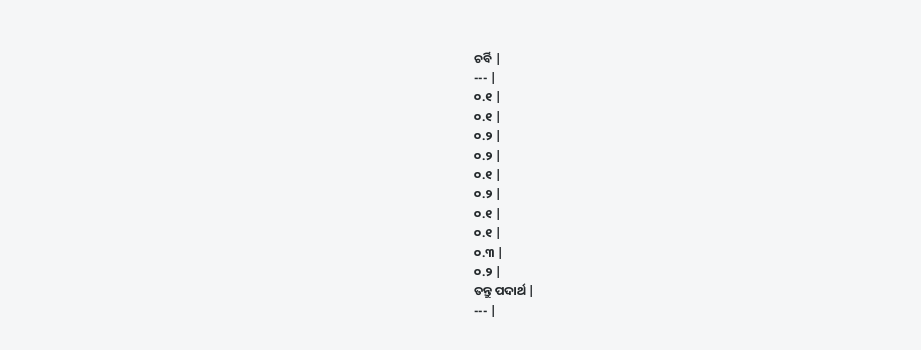ଚର୍ବି |
--- |
୦.୧ |
୦.୧ |
୦.୨ |
୦.୨ |
୦.୧ |
୦.୨ |
୦.୧ |
୦.୧ |
୦.୩ |
୦.୨ |
ତନ୍ତୁ ପଦାର୍ଥ |
--- |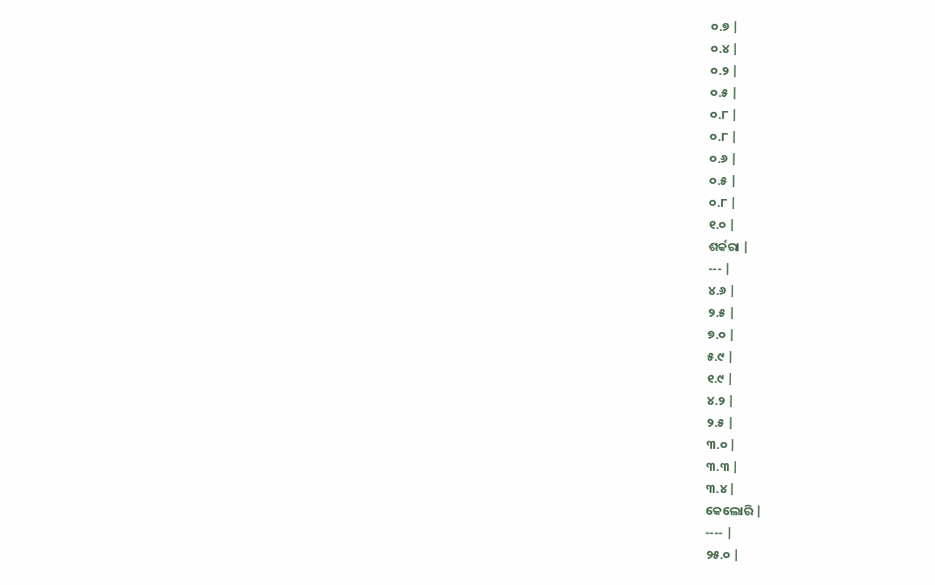୦.୭ |
୦.୪ |
୦.୨ |
୦.୫ |
୦.୮ |
୦.୮ |
୦.୬ |
୦.୫ |
୦.୮ |
୧.୦ |
ଶର୍କରା |
--- |
୪.୬ |
୨.୫ |
୭.୦ |
୫.୯ |
୧.୯ |
୪.୨ |
୨.୫ |
୩.୦ |
୩.୩ |
୩.୪ |
କେଲୋରି |
---- |
୨୫.୦ |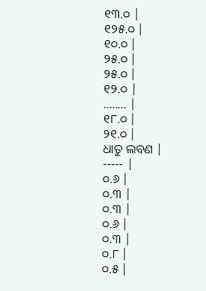୧୩.୦ |
୧୨୫.୦ |
୧୦.୦ |
୨୫.୦ |
୨୫.୦ |
୧୨.୦ |
........ |
୧୮.୦ |
୨୧.୦ |
ଧାତୁ ଲବଣ |
----- |
୦.୬ |
୦.୩ |
୦.୩ |
୦.୬ |
୦.୩ |
୦.୮ |
୦.୫ |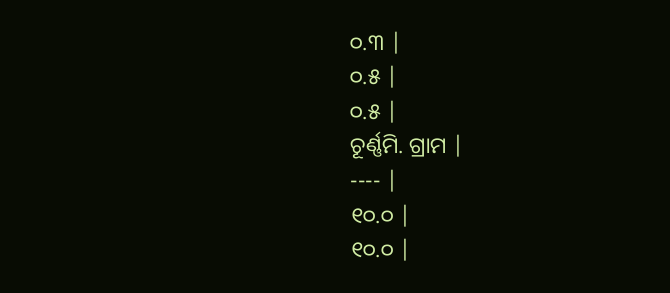୦.୩ |
୦.୫ |
୦.୫ |
ଚୂର୍ଣ୍ଣମି. ଗ୍ରାମ |
---- |
୧୦.୦ |
୧୦.୦ |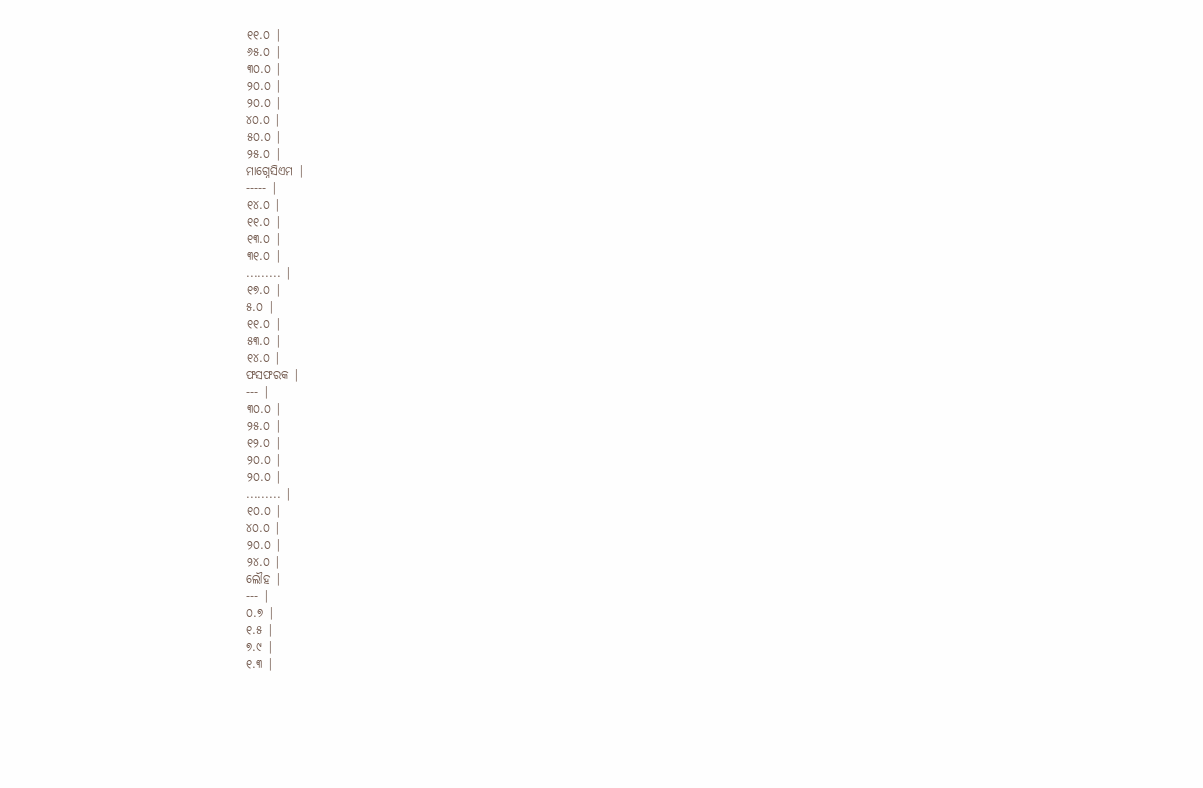୧୧.୦ |
୬୫.୦ |
୩୦.୦ |
୨୦.୦ |
୨୦.୦ |
୪୦.୦ |
୫୦.୦ |
୨୫.୦ |
ମାଗ୍ନେସିଏମ |
----- |
୧୪.୦ |
୧୧.୦ |
୧୩.୦ |
୩୧.୦ |
......... |
୧୭.୦ |
୫.୦ |
୧୧.୦ |
୫୩.୦ |
୧୪.୦ |
ଫସଫରକ |
--- |
୩୦.୦ |
୨୫.୦ |
୧୨.୦ |
୨୦.୦ |
୨୦.୦ |
......... |
୧୦.୦ |
୪୦.୦ |
୨୦.୦ |
୨୪.୦ |
ଲୌହ |
--- |
୦.୭ |
୧.୫ |
୭.୯ |
୧.୩ |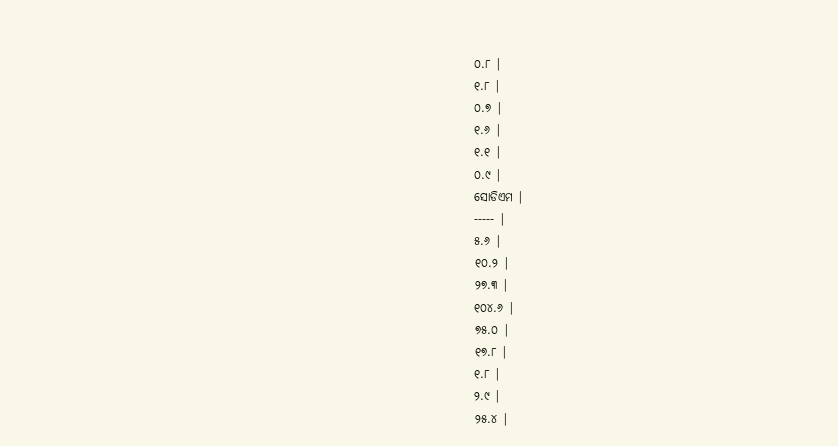୦.୮ |
୧.୮ |
୦.୭ |
୧.୬ |
୧.୧ |
୦.୯ |
ସୋଡିଏମ |
----- |
୫.୬ |
୧୦.୨ |
୨୭.୩ |
୧୦୪.୬ |
୭୫.୦ |
୧୭.୮ |
୧.୮ |
୨.୯ |
୨୫.୪ |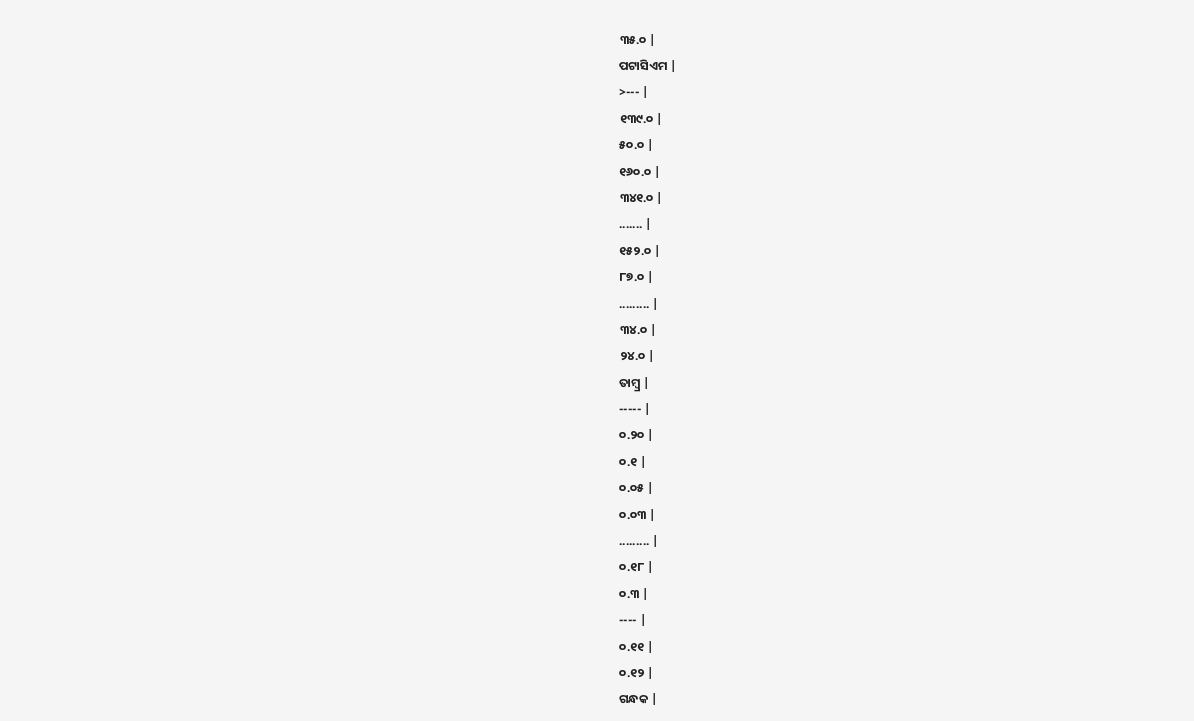୩୫.୦ |
ପଟାସିଏମ |
>--- |
୧୩୯.୦ |
୫୦.୦ |
୧୬୦.୦ |
୩୪୧.୦ |
....... |
୧୫୨.୦ |
୮୭.୦ |
......... |
୩୪.୦ |
୨୪.୦ |
ତାମ୍ବ୍ର |
----- |
୦.୨୦ |
୦.୧ |
୦.୦୫ |
୦.୦୩ |
......... |
୦.୧୮ |
୦.୩ |
---- |
୦.୧୧ |
୦.୧୨ |
ଗନ୍ଧକ |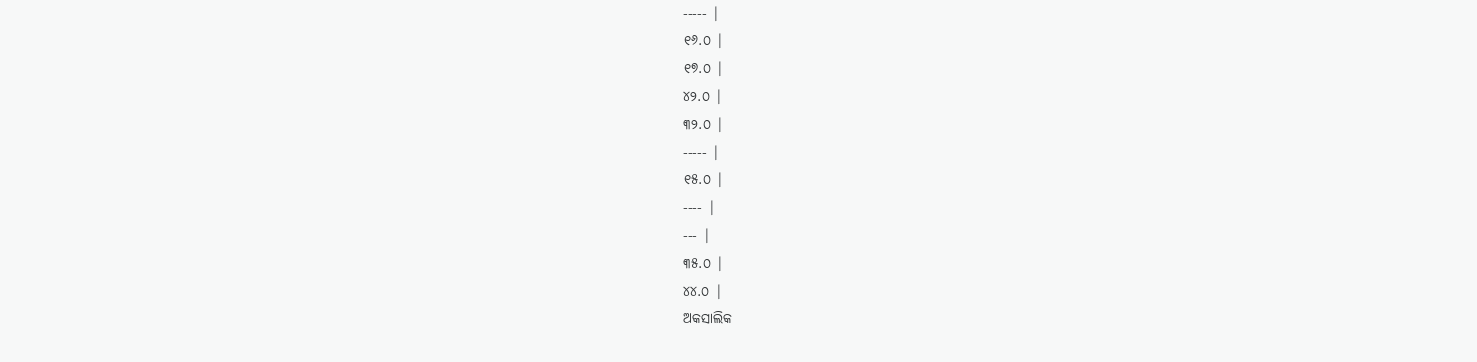----- |
୧୬.୦ |
୧୭.୦ |
୪୨.୦ |
୩୨.୦ |
----- |
୧୫.୦ |
---- |
--- |
୩୫.୦ |
୪୪.୦ |
ଅକସାଲିକ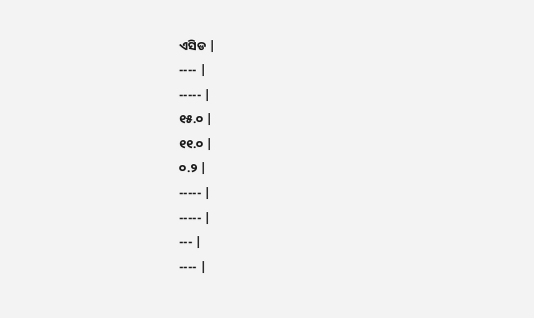ଏସିଡ |
---- |
----- |
୧୫.୦ |
୧୧.୦ |
୦.୨ |
----- |
----- |
--- |
---- |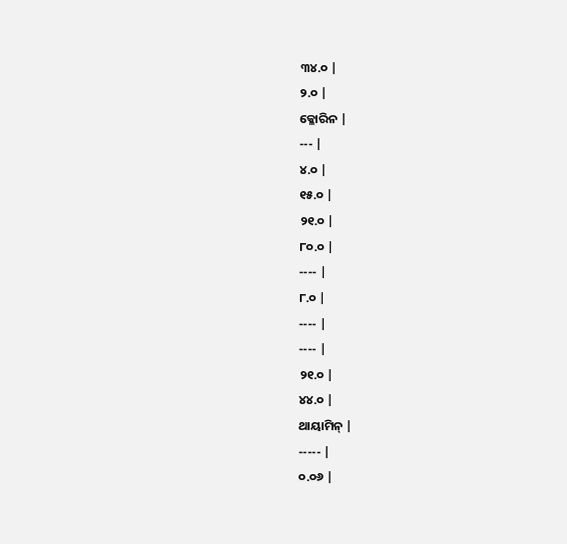୩୪.୦ |
୨.୦ |
କ୍ଳୋରିନ |
--- |
୪.୦ |
୧୫.୦ |
୨୧.୦ |
୮୦.୦ |
---- |
୮.୦ |
---- |
---- |
୨୧.୦ |
୪୪.୦ |
ଥାୟାମିନ୍ |
----- |
୦.୦୬ |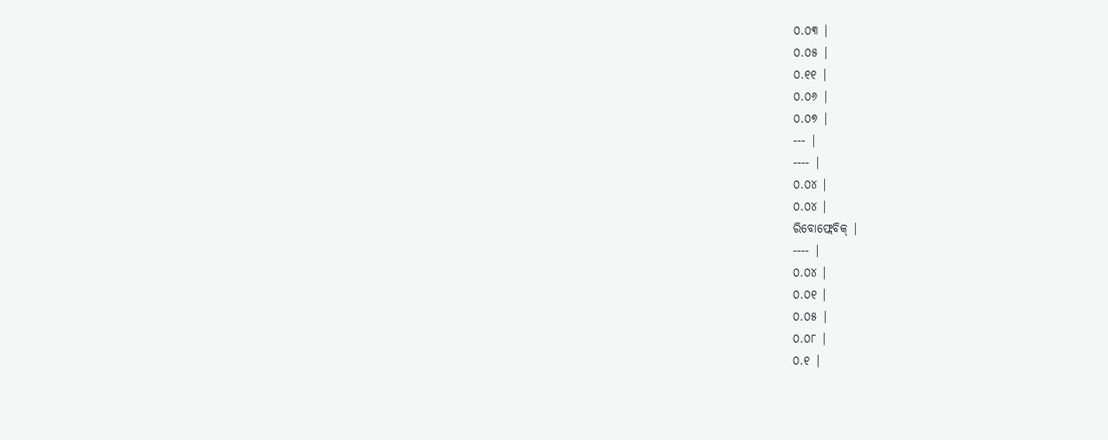୦.୦୩ |
୦.୦୫ |
୦.୧୧ |
୦.୦୬ |
୦.୦୭ |
--- |
---- |
୦.୦୪ |
୦.୦୪ |
ରିବୋଫ୍ଲେବିକ୍ |
---- |
୦.୦୪ |
୦.୦୧ |
୦.୦୫ |
୦.୦୮ |
୦.୧ |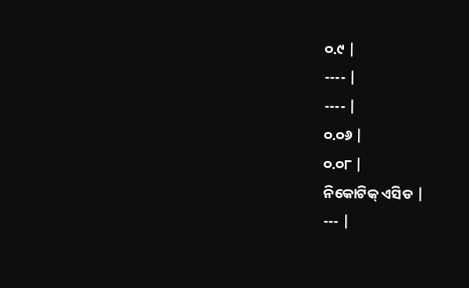୦.୯ |
---- |
---- |
୦.୦୬ |
୦.୦୮ |
ନିକୋଟିକ୍ ଏସିଡ |
--- |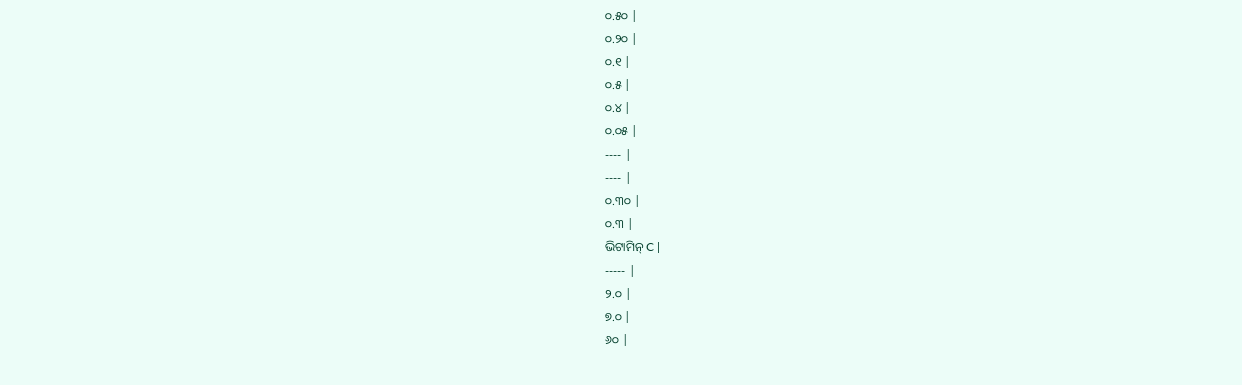୦.୫୦ |
୦.୨୦ |
୦.୧ |
୦.୫ |
୦.୪ |
୦.୦୫ |
---- |
---- |
୦.୩୦ |
୦.୩ |
ଭିଟାମିନ୍ C |
----- |
୨.୦ |
୭.୦ |
୬୦ |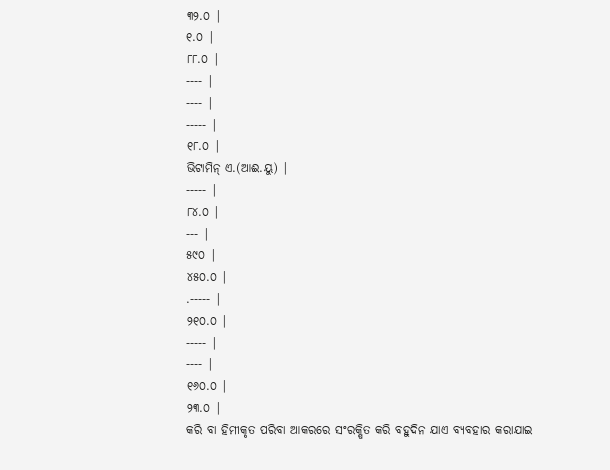୩୨.୦ |
୧.୦ |
୮୮.୦ |
---- |
---- |
----- |
୧୮.୦ |
ଭିଟାମିନ୍ ଏ.(ଆଈ.ୟୁ) |
----- |
୮୪.୦ |
--- |
୫୯୦ |
୪୫୦.୦ |
.----- |
୨୧୦.୦ |
----- |
---- |
୧୬୦.୦ |
୨୩.୦ |
କରି ବା ହିମୀକୃତ ପରିବା ଆକରରେ ସଂରକ୍ଷିତ କରି ବହୁଦିନ ଯାଏ ବ୍ୟବହାର କରାଯାଇ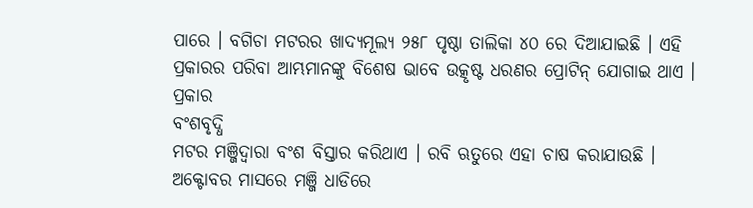ପାରେ । ବଗିଚା ମଟରର ଖାଦ୍ୟମୂଲ୍ୟ ୨୫୮ ପୃଷ୍ଠା ତାଲିକା ୪୦ ରେ ଦିଆଯାଇଛି । ଏହି ପ୍ରକାରର ପରିବା ଆମ୍ଭମାନଙ୍କୁ ବିଶେଷ ଭାବେ ଉତ୍କୃଷ୍ଟ ଧରଣର ପ୍ରୋଟିନ୍ ଯୋଗାଇ ଥାଏ ।
ପ୍ରକାର
ବଂଶବୃଦ୍ଧି
ମଟର ମଞ୍ଜିଦ୍ୱାରା ବଂଶ ବିସ୍ତାର କରିଥାଏ । ରବି ଋତୁରେ ଏହା ଚାଷ କରାଯାଉଛି । ଅକ୍ଟୋବର ମାସରେ ମଞ୍ଜି ଧାଡିରେ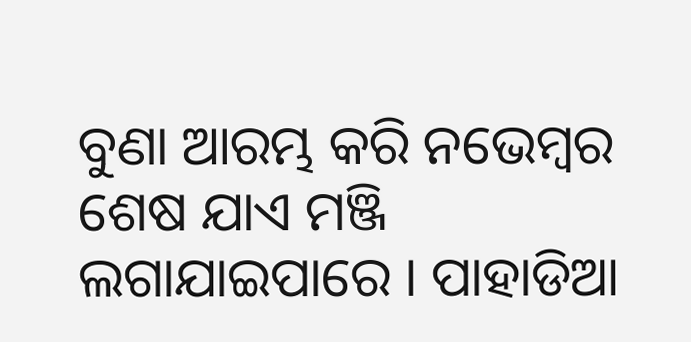ବୁଣା ଆରମ୍ଭ କରି ନଭେମ୍ବର ଶେଷ ଯାଏ ମଞ୍ଜି ଲଗାଯାଇପାରେ । ପାହାଡିଆ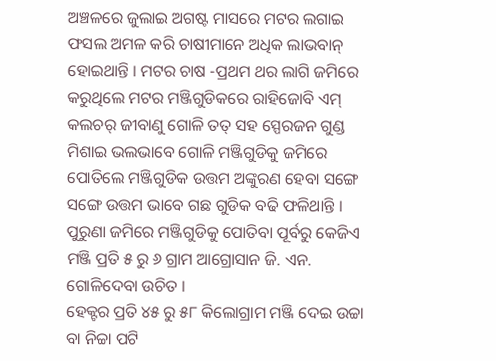ଅଞ୍ଚଳରେ ଜୁଲାଇ ଅଗଷ୍ଟ ମାସରେ ମଟର ଲଗାଇ ଫସଲ ଅମଳ କରି ଚାଷୀମାନେ ଅଧିକ ଲାଭବାନ୍ ହୋଇଥାନ୍ତି । ମଟର ଚାଷ -ପ୍ରଥମ ଥର ଲାଗି ଜମିରେ କରୁଥିଲେ ମଟର ମଞ୍ଜିଗୁଡିକରେ ରାହିଜୋବି ଏମ୍ କଲଚର୍ ଜୀବାଣୁ ଗୋଳି ତତ୍ ସହ ସ୍ପେରଜନ ଗୁଣ୍ଡ ମିଶାଇ ଭଲଭାବେ ଗୋଳି ମଞ୍ଜିଗୁଡିକୁ ଜମିରେ ପୋତିଲେ ମଞ୍ଜିଗୁଡିକ ଉତ୍ତମ ଅଙ୍କୁରଣ ହେବା ସଙ୍ଗେ ସଙ୍ଗେ ଉତ୍ତମ ଭାବେ ଗଛ ଗୁଡିକ ବଢି ଫଳିଥାନ୍ତି । ପୁରୁଣା ଜମିରେ ମଞ୍ଜିଗୁଡିକୁ ପୋତିବା ପୂର୍ବରୁ କେଜିଏ ମଞ୍ଜି ପ୍ରତି ୫ ରୁ ୬ ଗ୍ରାମ ଆଗ୍ରୋସାନ ଜି. ଏନ. ଗୋଳିଦେବା ଉଚିତ ।
ହେକ୍ଟର ପ୍ରତି ୪୫ ରୁ ୫୮ କିଲୋଗ୍ରାମ ମଞ୍ଜି ଦେଇ ଉଚ୍ଚା ବା ନିଚ୍ଚା ପଟି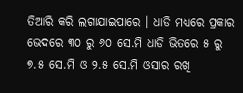ତିଆରି କରି ଲଗାଯାଇପାରେ । ଧାଡି ମଧ୍ୟରେ ପ୍ରକାର ଭେଦରେ ୩୦ ରୁ ୬୦ ସେ.ମି ଧାଡି ଭିତରେ ୫ ରୁ ୭.୫ ସେ.ମି ଓ ୨.୫ ସେ.ମି ଓସାର ରଖି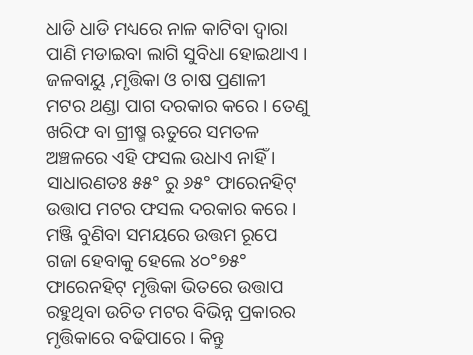ଧାଡି ଧାଡି ମଧ୍ୟରେ ନାଳ କାଟିବା ଦ୍ଵାରା ପାଣି ମଡାଇବା ଲାଗି ସୁବିଧା ହୋଇଥାଏ ।
ଜଳବାୟୁ ,ମୃତ୍ତିକା ଓ ଚାଷ ପ୍ରଣାଳୀ
ମଟର ଥଣ୍ଡା ପାଗ ଦରକାର କରେ । ତେଣୁ ଖରିଫ ବା ଗ୍ରୀଷ୍ମ ଋତୁରେ ସମତଳ ଅଞ୍ଚଳରେ ଏହି ଫସଲ ଉଧାଏ ନାହିଁ । ସାଧାରଣତଃ ୫୫° ରୁ ୬୫° ଫାରେନହିଟ୍ ଉତ୍ତାପ ମଟର ଫସଲ ଦରକାର କରେ । ମଞ୍ଜି ବୁଣିବା ସମୟରେ ଉତ୍ତମ ରୂପେ ଗଜା ହେବାକୁ ହେଲେ ୪୦°୭୫° ଫାରେନହିଟ୍ ମୃତ୍ତିକା ଭିତରେ ଉତ୍ତାପ ରହୁଥିବା ଉଚିତ ମଟର ବିଭିନ୍ନ ପ୍ରକାରର ମୃତ୍ତିକାରେ ବଢିପାରେ । କିନ୍ତୁ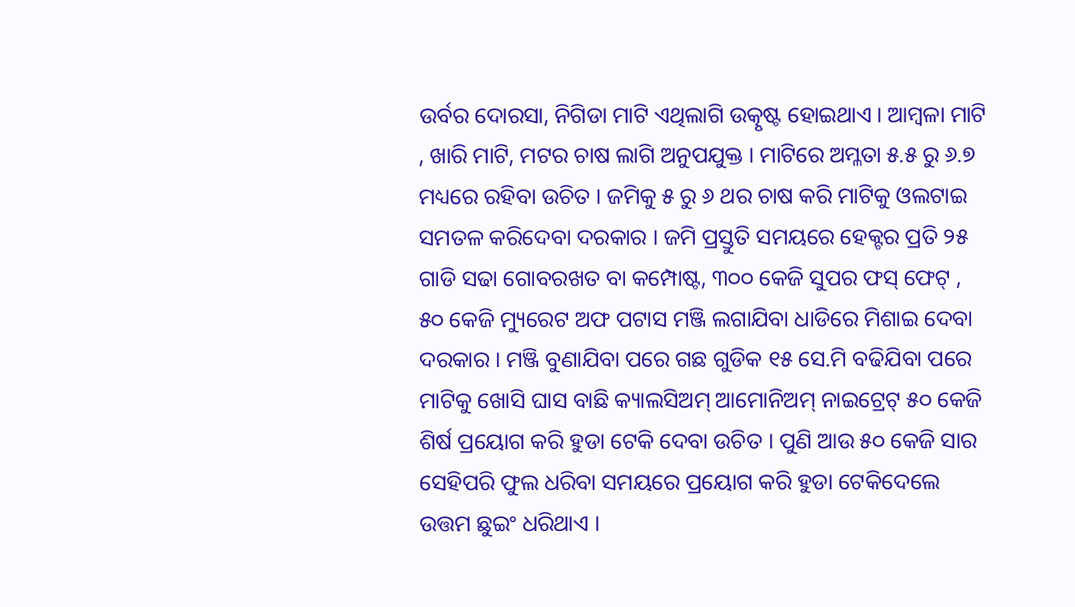ଉର୍ବର ଦୋରସା, ନିଗିଡା ମାଟି ଏଥିଲାଗି ଉତ୍କୃଷ୍ଟ ହୋଇଥାଏ । ଆମ୍ବଳା ମାଟି , ଖାରି ମାଟି, ମଟର ଚାଷ ଲାଗି ଅନୁପଯୁକ୍ତ । ମାଟିରେ ଅମ୍ଳତା ୫.୫ ରୁ ୬.୭ ମଧ୍ୟରେ ରହିବା ଉଚିତ । ଜମିକୁ ୫ ରୁ ୬ ଥର ଚାଷ କରି ମାଟିକୁ ଓଲଟାଇ ସମତଳ କରିଦେବା ଦରକାର । ଜମି ପ୍ରସ୍ତୁତି ସମୟରେ ହେକ୍ଟର ପ୍ରତି ୨୫ ଗାଡି ସଢା ଗୋବରଖତ ବା କମ୍ପୋଷ୍ଟ, ୩୦୦ କେଜି ସୁପର ଫସ୍ ଫେଟ୍ , ୫୦ କେଜି ମ୍ୟୁରେଟ ଅଫ ପଟାସ ମଞ୍ଜି ଲଗାଯିବା ଧାଡିରେ ମିଶାଇ ଦେବା ଦରକାର । ମଞ୍ଜି ବୁଣାଯିବା ପରେ ଗଛ ଗୁଡିକ ୧୫ ସେ.ମି ବଢିଯିବା ପରେ ମାଟିକୁ ଖୋସି ଘାସ ବାଛି କ୍ୟାଲସିଅମ୍ ଆମୋନିଅମ୍ ନାଇଟ୍ରେଟ୍ ୫୦ କେଜି ଶିର୍ଷ ପ୍ରୟୋଗ କରି ହୁଡା ଟେକି ଦେବା ଉଚିତ । ପୁଣି ଆଉ ୫୦ କେଜି ସାର ସେହିପରି ଫୁଲ ଧରିବା ସମୟରେ ପ୍ରୟୋଗ କରି ହୁଡା ଟେକିଦେଲେ ଉତ୍ତମ ଛୁଇଂ ଧରିଥାଏ ।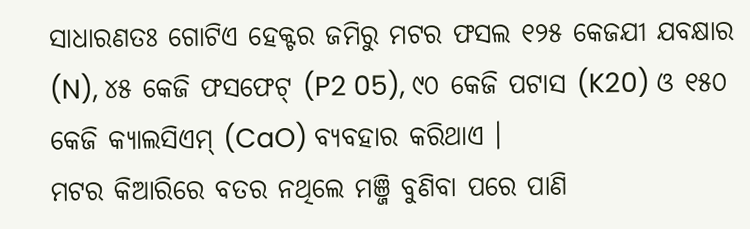ସାଧାରଣତଃ ଗୋଟିଏ ହେକ୍ଟର ଜମିରୁ ମଟର ଫସଲ ୧୨୫ କେଜଯୀ ଯବକ୍ଷାର (N), ୪୫ କେଜି ଫସଫେଟ୍ (P2 05), ୯୦ କେଜି ପଟାସ (K20) ଓ ୧୫୦ କେଜି କ୍ୟାଲସିଏମ୍ (CaO) ବ୍ୟବହାର କରିଥାଏ ।
ମଟର କିଆରିରେ ବତର ନଥିଲେ ମଞ୍ଜି ବୁଣିବା ପରେ ପାଣି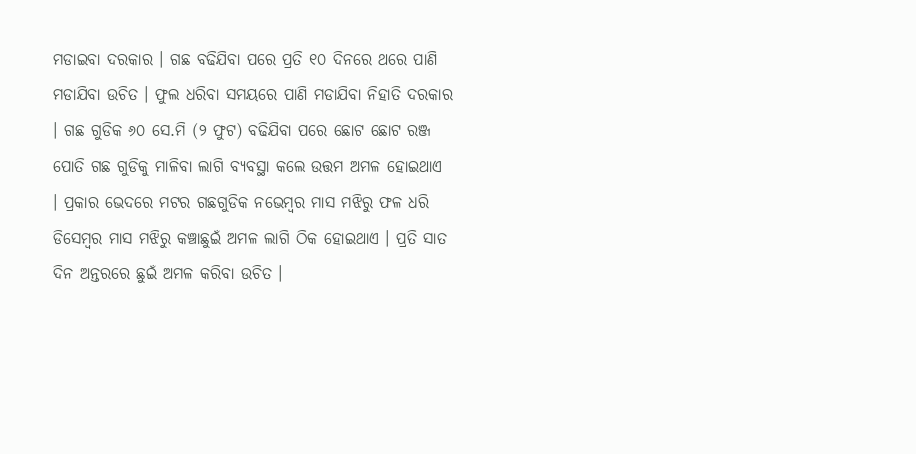ମଡାଇବା ଦରକାର । ଗଛ ବଢିଯିବା ପରେ ପ୍ରତି ୧୦ ଦିନରେ ଥରେ ପାଣି ମଡାଯିବା ଉଚିତ । ଫୁଲ ଧରିବା ସମୟରେ ପାଣି ମଡାଯିବା ନିହାତି ଦରକାର । ଗଛ ଗୁଡିକ ୬୦ ସେ.ମି (୨ ଫୁଟ) ବଢିଯିବା ପରେ ଛୋଟ ଛୋଟ ରଞ୍ଜ ପୋତି ଗଛ ଗୁଡିକୁ ମାଳିବା ଲାଗି ବ୍ୟବସ୍ଥା କଲେ ଉତ୍ତମ ଅମଳ ହୋଇଥାଏ । ପ୍ରକାର ଭେଦରେ ମଟର ଗଛଗୁଡିକ ନଭେମ୍ବର ମାସ ମଝିରୁ ଫଳ ଧରି ଡିସେମ୍ବର ମାସ ମଝିରୁ କଞ୍ଚାଛୁଇଁ ଅମଳ ଲାଗି ଠିକ ହୋଇଥାଏ । ପ୍ରତି ସାତ ଦିନ ଅନ୍ତରରେ ଛୁଇଁ ଅମଳ କରିବା ଉଚିତ ।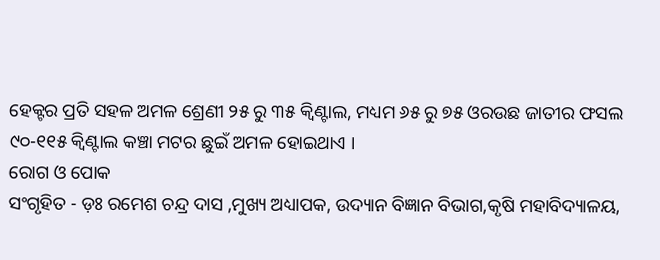ହେକ୍ଟର ପ୍ରତି ସହଳ ଅମଳ ଶ୍ରେଣୀ ୨୫ ରୁ ୩୫ କ୍ଵିଣ୍ଟାଲ, ମଧ୍ୟମ ୬୫ ରୁ ୭୫ ଓରଉଛ ଜାତୀର ଫସଲ ୯୦-୧୧୫ କ୍ଵିଣ୍ଟାଲ କଞ୍ଚା ମଟର ଛୁଇଁ ଅମଳ ହୋଇଥାଏ ।
ରୋଗ ଓ ପୋକ
ସଂଗୃହିତ - ଡ଼ଃ ରମେଶ ଚନ୍ଦ୍ର ଦାସ ,ମୁଖ୍ୟ ଅଧ୍ୟାପକ, ଉଦ୍ୟାନ ବିଜ୍ଞାନ ବିଭାଗ,କୃଷି ମହାବିଦ୍ୟାଳୟ,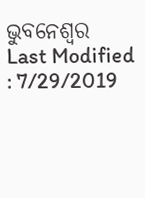ଭୁବନେଶ୍ଵର
Last Modified : 7/29/2019